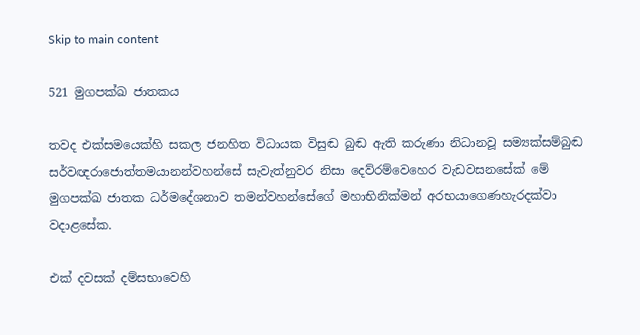Skip to main content

521 මුගපක්ඛ ජාතකය

තවද එක්සමයෙක්හි සකල ජනහිත විධායක විසුඬ බුඬ ඇති කරුණා නිධානවූ සම්‍යක්සම්බුඬ සර්වඥරාජොත්තමයානන්වහන්සේ සැවැත්නුවර නිසා දෙව්රම්වෙහෙර වැඩවසනසේක් මේ මුගපක්ඛ ජාතක ධර්මදේශනාව තමන්වහන්සේගේ මහාභිනික්මන් අරභයාගෙණහැරදක්වා වදාළසේක.

එක් දවසක් දම්සභාවෙහි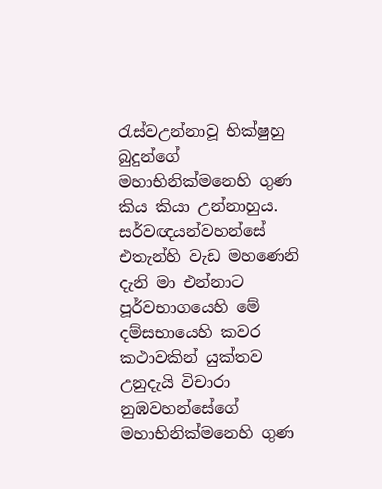රැස්වඋන්නාවූ භික්ෂුහු බුදුන්ගේ මහාභිනික්මනෙහි ගුණ කිය කියා උන්නාහුය. සර්වඥයන්වහන්සේ එතැන්හි වැඩ මහණෙනි දැනි මා එන්නාට පූර්වභාගයෙහි මේ දම්සභායෙහි කවර කථාවකින් යුක්තව උනුදැයි විචාරා නුඹවහන්සේගේ මහාභිනික්මනෙහි ගුණ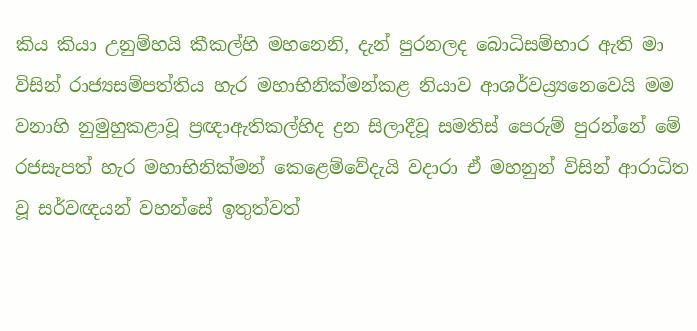කිය කියා උනුම්හයි කීකල්හි මහනෙනි, දැන් පුරනලද බොධිසම්භාර ඇති මා විසින් රාජ්‍යසම්පත්තිය හැර මහාභිනික්මන්කළ නියාව ආශර්වය්‍ර්‍යනෙවෙයි මම වනාහි නුමුහුකළාවූ ප්‍රඥාඇතිකල්හිද ද්‍රන සිලාදීවූ සමතිස් පෙරුම් පුරන්නේ මේ රජසැපත් හැර මහාභිනික්මන් කෙළෙම්වේදැයි වදාරා ඒ මහනුන් විසින් ආරාධිත වූ සර්වඥයන් වහන්සේ ඉතුත්වත්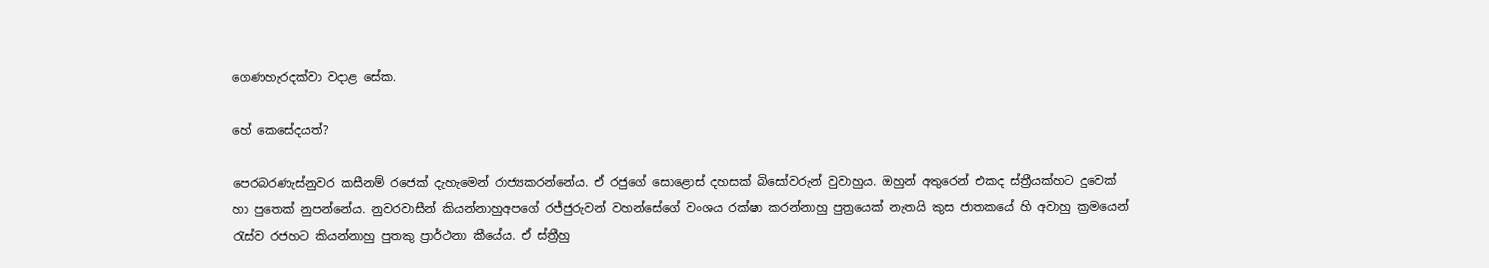ගෙණහැරදක්වා වදාළ සේක.

හේ කෙසේදයත්?

පෙරබරණැස්නුවර කසීනම් රජෙක් දැහැමෙන් රාජ්‍යකරන්නේය. ඒ රජුගේ සොළොස් දහසක් බිසෝවරුන් වුවාහුය. ඔහුන් අතුරෙන් එකද ස්ත්‍රීයක්හට දුවෙක් හා පුතෙක් නුපන්නේය. නුවරවාසීන් කියන්නාහුඅපගේ රජ්ජුරුවන් වහන්සේගේ වංශය රක්ෂා කරන්නාහු පුත්‍රයෙක් නැතයි කුස ජාතකයේ හි අවාහු ක්‍රමයෙන් රැස්ව රජහට කියන්නාහු පුතකු ප්‍රාර්ථනා කීයේය. ඒ ස්ත්‍රීහු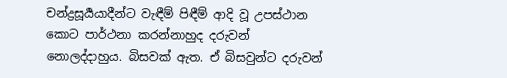චන්ද්‍රසූර්‍යයාදීන්ට වැඳීම් පිඳීම් ආදි වූ උපස්ථාන කොට පාර්ථනා කරන්නාහුද දරුවන් නොලද්දාහුය. බිසවක් ඇත. ඒ බිසවුන්ට දරුවන්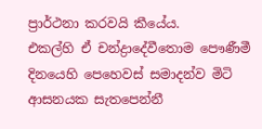ප්‍රාර්ථනා කරවයි කීයේය.
එකල්හි ඒ චන්ද්‍රාදේවීතොම පෞණීමී දිනයෙහි පෙහෙවස් සමාදන්ව මිටි ආසනයක සැතපෙන්නී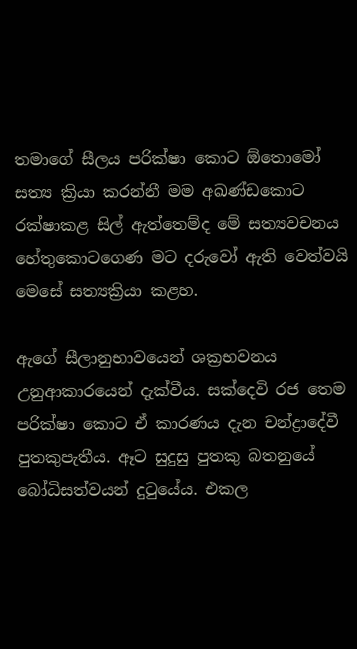තමාගේ සීලය පරික්ෂා කොට ඕතොමෝ සත්‍ය ක්‍රියා කරන්නී මම අඛණ්ඩකොට රක්ෂාකළ සිල් ඇත්තෙම්ද මේ සත්‍යවචනය හේතුකොටගෙණ මට දරුවෝ ඇති වෙත්වයි මෙසේ සත්‍යක්‍රියා කළහ.

ඇගේ සීලානුභාවයෙන් ශක්‍රභවනය උනුආකාරයෙන් දැක්වීය. සක්දෙවි රජ තෙම පරික්ෂා කොට ඒ කාරණය දැන චන්ද්‍රාදේවී පුතකුපැතීය. ඈට සුදුසු පුතකු බතනුයේ බෝධිසත්වයන් දුටුයේය. එකල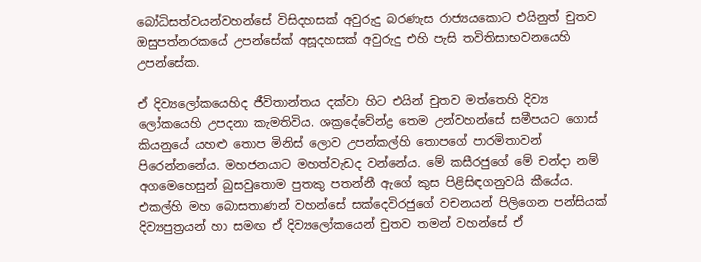බෝධිසත්වයන්වහන්සේ විසිදහසක් අවුරුදු බරණැස රාජ්‍යයකොට එයිනුත් චුතව ඔසුපත්නරකයේ උපන්සේක් අසූදහසක් අවුරුදු එහි පැසි තවිතිසාභවනයෙහි උපන්සේක.

ඒ දිව්‍යලෝකයෙහිද ජීවිතාන්තය දක්වා හිට එයින් චුතව මත්තෙහි දිව්‍ය ලෝකයෙහි උපදනා කැමතිවිය. ශක්‍රදේවේන්ද්‍ර තෙම උන්වහන්සේ සමීපයට ගොස් කියනුයේ යහළු තොප මිනිස් ලොව උපන්කල්හි තොපගේ පාරමිතාවන් පිරෙන්නනේය. මහජනයාට මහත්වැඩද වන්නේය. මේ කසීරජුගේ මේ චන්දා නම් අගමෙහෙසුන් බුසවුතොම පුතකු පතන්නී ඇගේ කුස පිළිසිඳගනුවයි කීයේය. එකල්හි මහ බොසතාණන් වහන්සේ සක්දෙවිරජුගේ වචනයන් පිලිගෙන පන්සියක් දිව්‍යපුත්‍රයන් හා සමඟ ඒ දිව්‍යලෝකයෙන් චුතව තමන් වහන්සේ ඒ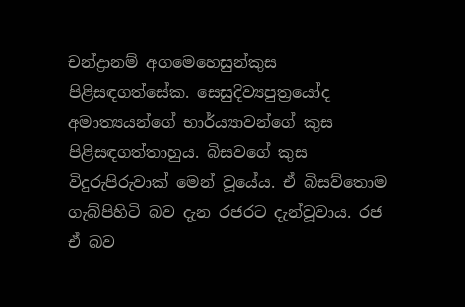චන්ද්‍රානම් අගමෙහෙසුන්කුස පිළිසඳගත්සේක. සෙසුදිව්‍යපුත්‍රයෝද අමාත්‍යයන්ගේ භාර්ය්‍යාවන්ගේ කුස පිළිසඳගත්තාහුය. බිසවගේ කුස විදුරුපිරුවාක් මෙන් වූයේය. ඒ බිසව්තොම ගැබ්පිහිටි බව දැන රජරට දැන්වූවාය. රජ ඒ බව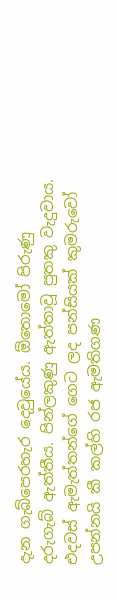දැන ගැබ්පෙරහැර දෙවුයේය. ඕතොමෝ පිරුණු දරුගැබ් ඇත්තීය. පින්ලකුණු ඇත්තාවූ පුතකු වැදුවාය. එදවස් ඇමැත්තන්ගේ ගෙට ලද පන්සියක් කුමරුවෝ උපන්නයි කී කල්හි රජ ඇමතිගණ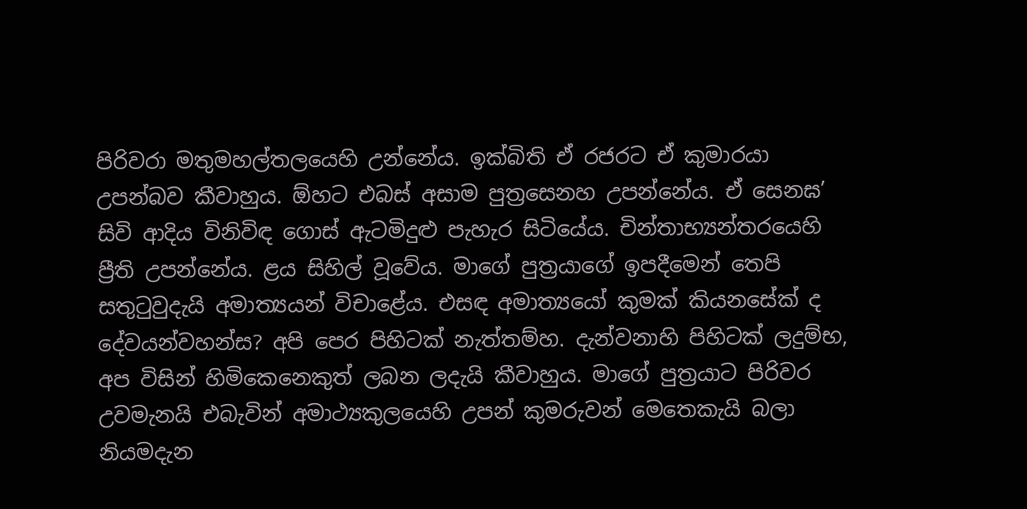පිරිවරා මතුමහල්තලයෙහි උන්නේය. ඉක්බිති ඒ රජරට ඒ කුමාරයා උපන්බව කීවාහුය. ඕහට එබස් අසාම පුත්‍රසෙනහ උපන්නේය. ඒ සෙනඝ’ සිවි ආදිය විනිවිඳ ගොස් ඇටමිදුළු පැහැර සිටියේය. චින්තාභ්‍යන්තරයෙහි ප්‍රීති උපන්නේය. ළය සිහිල් වූවේය. මාගේ පුත්‍රයාගේ ඉපදීමෙන් තෙපි සතුටුවුදැයි අමාත්‍යයන් විචාළේය. එසඳ අමාත්‍යයෝ කුමක් කියනසේක් ද දේවයන්වහන්ස? අපි පෙර පිහිටක් නැත්තම්හ. දැන්වනාහි පිහිටක් ලදුම්භ, අප විසින් හිමිකෙනෙකුත් ලබන ලදැයි කීවාහුය. මාගේ පුත්‍රයාට පිරිවර උවමැනයි එබැවින් අමාථ්‍යකුලයෙහි උපන් කුමරුවන් මෙතෙකැයි බලා නියමදැන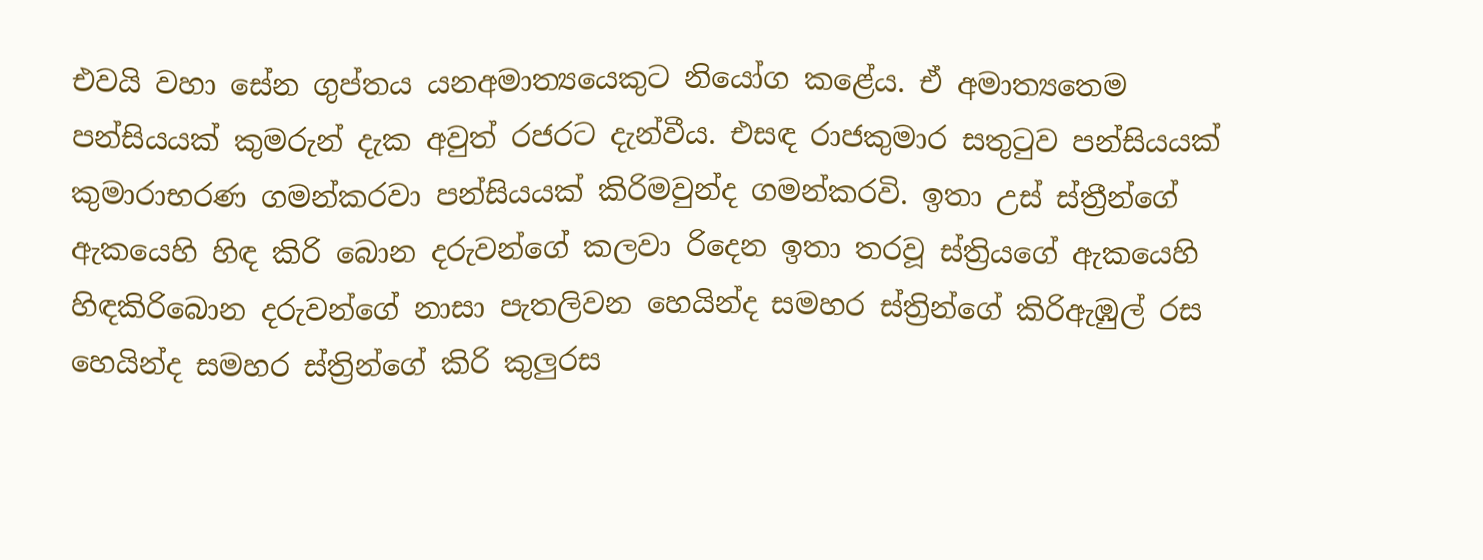එවයි වහා සේන ගුප්තය යනඅමාත්‍යයෙකුට නියෝග කළේය. ඒ අමාත්‍යතෙම පන්සියයක් කුමරුන් දැක අවුත් රජරට දැන්වීය. එසඳ රාජකුමාර සතුටුව පන්සියයක් කුමාරාභරණ ගමන්කරවා පන්සියයක් කිරිමවුන්ද ගමන්කරවි. ඉතා උස් ස්ත්‍රීන්ගේ ඇකයෙහි හිඳ කිරි බොන දරුවන්ගේ කලවා රිදෙන ඉතා තරවූ ස්ත්‍රියගේ ඇකයෙහි හිඳකිරිබොන දරුවන්ගේ නාසා පැතලිවන හෙයින්ද සමහර ස්ත්‍රින්ගේ කිරිඇඹුල් රස හෙයින්ද සමහර ස්ත්‍රින්ගේ කිරි කුලුරස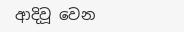ආදිවූ වෙන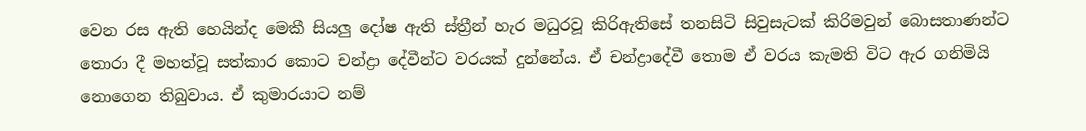වෙන රස ඇති හෙයින්ද මෙකී සියලු දෝෂ ඇති ස්ත්‍රීන් හැර මධුරවූ කිරිඇතිසේ තනසිටි සිවුසැටක් කිරිමවුන් බොසතාණන්ට තොරා දී මහත්වූ සත්කාර කොට චන්ද්‍රා දේවීන්ට වරයක් දුන්නේය. ඒ චන්ද්‍රාදේවී තොම ඒ වරය කැමති විට ඇර ගනිමියි නොගෙන තිබුවාය. ඒ කුමාරයාට නම්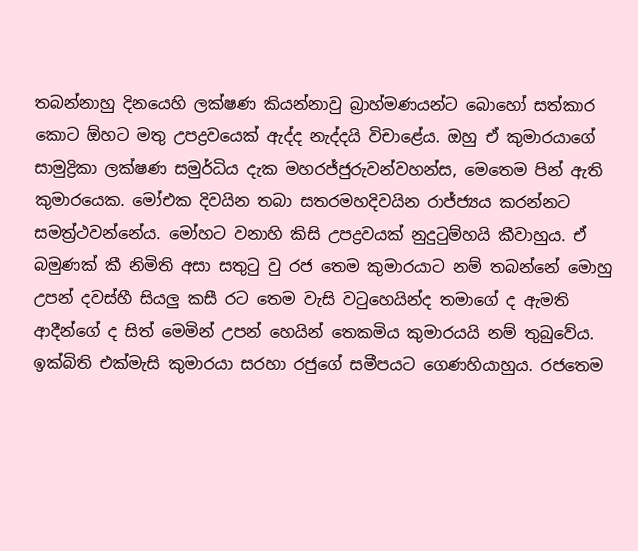තබන්නාහු දිනයෙහි ලක්ෂණ කියන්නාවු බ්‍රාහ්මණයන්ට බොහෝ සත්කාර කොට ඕහට මතු උපද්‍රවයෙක් ඇද්ද නැද්දයි විචාළේය. ඔහු ඒ කුමාරයාගේ සාමුද්‍රිකා ලක්ෂණ සමුර්ධිය දැක මහරජ්ජුරුවන්වහන්ස, මෙතෙම පින් ඇති කුමාරයෙක. මෝඑක දිවයින තබා සතරමහදිවයින රාජ්ජ්‍යය කරන්නට සමත්‍ර්‍ථවන්නේය. මෝහට වනාහි කිසි උපද්‍රවයක් නුදුටුම්හයි කීවාහුය. ඒ බමුණක් කී නිමිති අසා සතුටු වු රජ තෙම කුමාරයාට නම් තබන්නේ මොහු උපන් දවස්හී සියලු කසී රට තෙම වැසි වටුහෙයින්ද තමාගේ ද ඇමති ආදීන්ගේ ද සිත් මෙමින් උපන් හෙයින් තෙකමිය කුමාරයයි නම් තුබුවේය. ඉක්බිති එක්මැසි කුමාරයා සරහා රජුගේ සමීපයට ගෙණහියාහුය. රජතෙම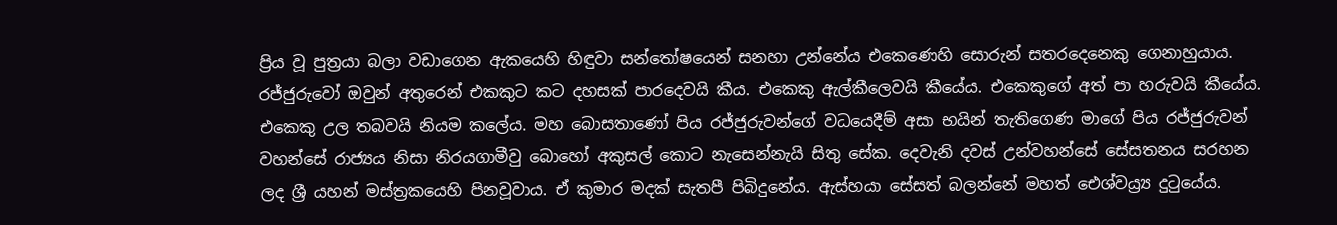ප්‍රිය වූ පුත්‍රයා බලා වඩාගෙන ඇකයෙහි හිඳුවා සන්තෝෂයෙන් සනහා උන්නේය එකෙණෙහි සොරුන් සතරදෙනෙකු ගෙනාහුයාය. රජ්ජුරුවෝ ඔවුන් අතුරෙන් එකකුට කට දහසක් පාරදෙවයි කීය. එකෙකු ඇල්කීලෙවයි කීයේය. එකෙකුගේ අත් පා හරුවයි කීයේය. එකෙකු උල තබවයි නියම කලේය. මහ බොසතාණෝ පිය රජ්ජුරුවන්ගේ වධයෙදීම් අසා භයින් තැතිගෙණ මාගේ පිය රජ්ජුරුවන් වහන්සේ රාජ්‍යය නිසා නිරයගාමීවු බොහෝ අකුසල් කොට නැසෙන්නැයි සිතු සේක. දෙවැනි දවස් උන්වහන්සේ සේසතනය සරහන ලද ශ්‍රී යහන් මස්ත්‍රකයෙහි පිනවූවාය. ඒ කුමාර මදක් සැතපී පිබිදුනේය. ඇස්හයා සේසත් බලන්නේ මහත් ඓශ්වය්‍ර්‍ය දුටුයේය.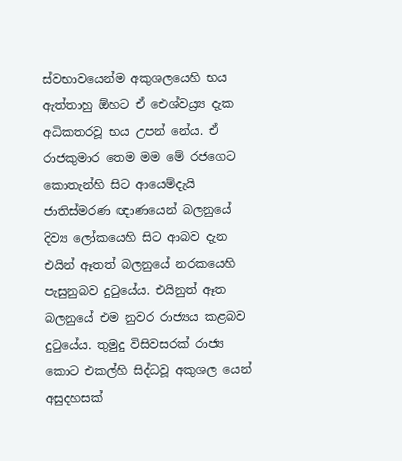ස්වභාවයෙන්ම අකුශලයෙහි භය ඇත්තාහු ඕහට ඒ ඓශ්වය්‍ර්‍ය දැක අධිකතරවූ භය උපන් නේය. ඒ රාජකුමාර තෙම මම මේ රජගෙට කොතැන්හි සිට ආයෙම්දැයි ජාතිස්මරණ ඥාණයෙන් බලනුයේ දිව්‍ය ලෝකයෙහි සිට ආබව දැන එයින් ඈතත් බලනුයේ නරකයෙහි පැසුනුබව දුටුයේය. එයිනුත් ඈත බලනුයේ එම නුවර රාජ්‍යය කළබව දුටුයේය. තුමුදු විසිවසරක් රාජ්‍ය කොට එකල්හි සිද්ධවූ අකුශල යෙන් අසුදහසක්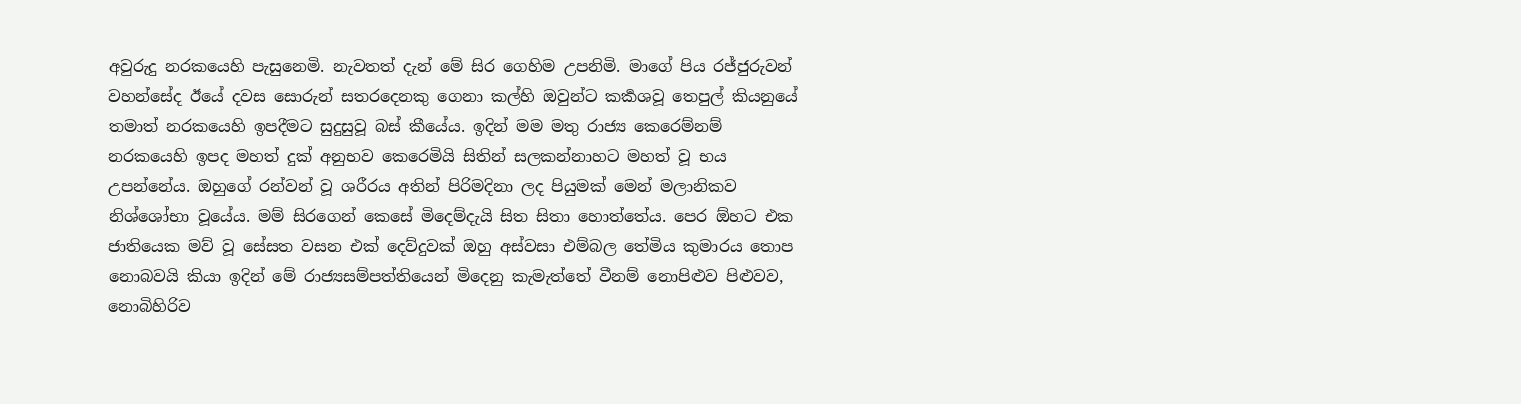අවුරුදු නරකයෙහි පැසුනෙමි. නැවතත් දැන් මේ සිර ගෙහිම උපනිමි. මාගේ පිය රජ්ජුරුවන් වහන්සේද ඊයේ දවස සොරුන් සතරදෙනකු ගෙනා කල්හි ඔවුන්ට කර්‍කශවූ තෙපුල් කියනුයේ තමාත් නරකයෙහි ඉපදීමට සුදුසුවූ බස් කීයේය. ඉදින් මම මතු රාජ්‍ය කෙරෙම්නම් නරකයෙහි ඉපද මහත් දුක් අනුභව කෙරෙමියි සිතින් සලකන්නාහට මහත් වූ භය උපන්නේය. ඔහුගේ රන්වන් වූ ශරීරය අතින් පිරිමදිනා ලද පියුමක් මෙන් මලානිකව නිශ්ශෝභා වූයේය. මම් සිරගෙන් කෙසේ මිදෙම්දැයි සිත සිතා හොත්තේය. පෙර ඕහට එක ජාතියෙක මව් වූ සේසත වසන එක් දෙව්දුවක් ඔහු අස්වසා එම්බල තේමිය කුමාරය තොප නොබවයි කියා ඉදින් මේ රාජ්‍යසම්පත්තියෙන් මිදෙනු කැමැත්තේ වීනම් නොපිළුව පිළුවව, නොබිහිරිව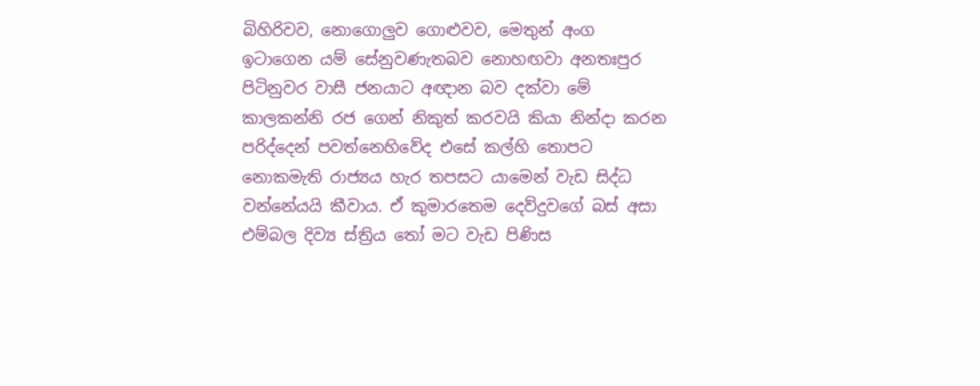බිහිරිවව, නොගොලුව ගොළුවව, මෙතුන් අංග ඉටාගෙන යම් සේනුවණැතබව නොහඟවා අනතඃපුර පිටිනුවර වාසී ජනයාට අඥාන බව දක්වා මේ කාලකන්නි රජ ගෙන් නිකුත් කරවයි කියා නින්දා කරන පරිද්දෙන් පවත්නෙහිවේද එසේ කල්හි තොපට නොකමැති රාජ්‍යය හැර තපසට යාමෙන් වැඩ සිද්ධ වන්නේයයි කීවාය. ඒ කුමාරතෙම දෙව්දුවගේ බස් අසා එම්බල දිව්‍ය ස්ත්‍රිය තෝ මට වැඩ පිණිස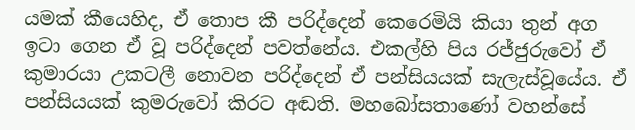යමක් කීයෙහිද, ඒ තොප කී පරිද්දෙන් කෙරෙමියි කියා තුන් අග ඉටා ගෙන ඒ වූ පරිද්දෙන් පවත්නේය. එකල්හි පිය රජ්ජුරුවෝ ඒ කුමාරයා උකටලී නොවන පරිද්දෙන් ඒ පන්සියයක් සැලැස්වූයේය. ඒ පන්සියයක් කුමරුවෝ කිරට අඬති. මහබෝසතාණෝ වහන්සේ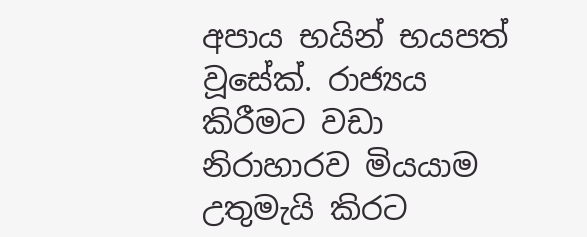අපාය භයින් භයපත් වූසේක්. රාජ්‍යය කිරීමට වඩා නිරාහාරව මියයාම උතුමැයි කිරට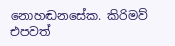නොහඬනසේක. කිරිමව් එපවත්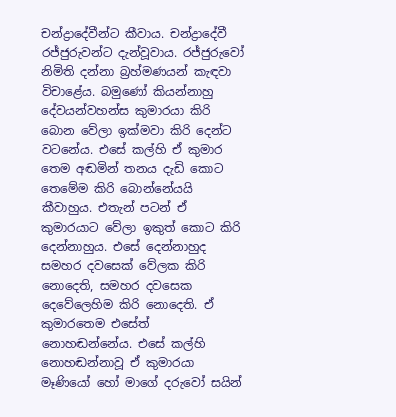චන්ද්‍රාදේවීන්ට කීවාය. චන්ද්‍රාදේවී රජ්ජුරුවන්ට දැන්වූවාය. රජ්ජුරුවෝ නිමිති දන්නා බ්‍රහ්මණයන් කැඳවා විචාළේය. බමුණෝ කියන්නාහු දේවයන්වහන්ස කුමාරයා කිරි බොන වේලා ඉක්මවා කිරි දෙන්ට වටනේය. එසේ කල්හි ඒ කුමාර තෙම අඬමින් තනය දැඩි කොට තෙමේම කිරි බොන්නේයයි කීවාහුය. එතැන් පටන් ඒ කුමාරයාට වේලා ඉකුත් කොට කිරි දෙන්නාහුය. එසේ දෙන්නාහුද සමහර දවසෙක් වේලක කිරි නොදෙති, සමහර දවසෙක දෙවේලෙහිම කිරි නොදෙති. ඒ කුමාරතෙම එසේත් නොහඬන්නේය. එසේ කල්හි නොහඬන්නාවූ ඒ කුමාරයා මෑණියෝ හෝ මාගේ දරුවෝ සයින්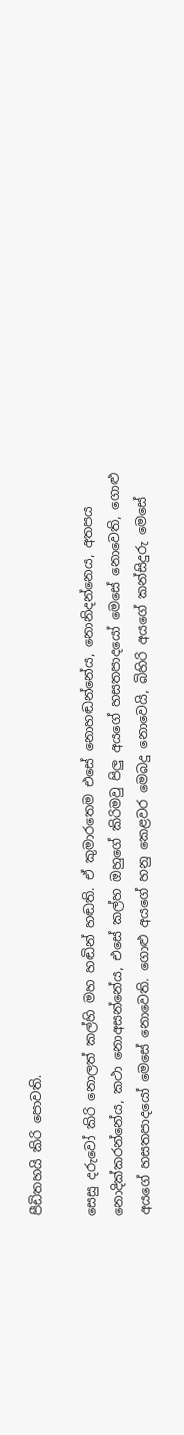පීඩිතහයි කිරි පොවති.

සෙසු දරුවෝ කිරි නොලත් කල්හි මහ හඬින් හඬති. ඒ කුමාරතෙම එසේ නොහඬන්නේය, නොනිදන්නෙය, අතපය නොදික්කරන්නේය, කථා නොඅසන්නේය, එසේ කල්හ ඔහුගේ කිරිමවු පිලු අයගේ හසතපාදයෝ මෙසේ නොවෙති, ගොළු අයගේ හසතපාදයෝ මෙසේ නොවෙති. ගොළු අයගේ හනු කෙළවර මෙබදු නොවෙයි, බිහිරි අයගේ කන්සිදුරු මෙසේ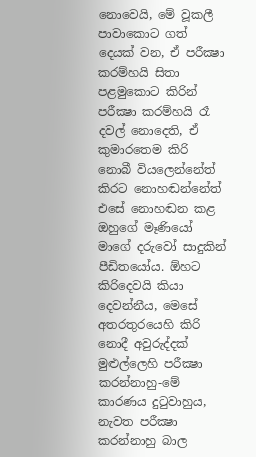නොවෙයි, මේ වූකලී පාවාකොට ගත් දෙයක් වන, ඒ පරීක්‍ෂා කරම්හයි සිතා පළමුකොට කිරින් පරීක්‍ෂා කරම්හයි රෑ දවල් නොදෙති, ඒ කුමාරතෙම කිරි නොබී වියලෙන්නේත් කිරට නොහඬන්නේත් එසේ නොහඬන කළ ඔහුගේ මෑණියෝ මාගේ දරුවෝ සාදුකින් පීඩිතයෝය. ඕහට කිරිදෙවයි කියා දෙවන්නීය, මෙසේ අතරතුරයෙහි කිරි නොදී අවුරුද්දක් මුළුල්ලෙහි පරීක්‍ෂා කරන්නාහු-මේ කාරණය දුටුවාහුය, නැවත පරීක්‍ෂා කරන්නාහු බාල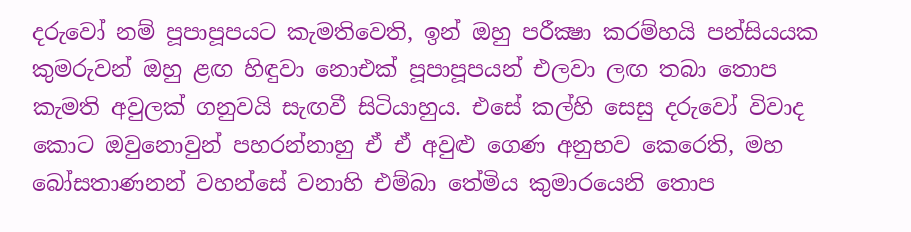දරුවෝ නම් පූපාපූපයට කැමතිවෙති, ඉන් ඔහු පරීක්‍ෂා කරම්හයි පන්සියයක කුමරුවන් ඔහු ළඟ හිඳුවා නොඑක් පූපාපූපයන් එලවා ලඟ තබා තොප කැමති අවුලක් ගනුවයි සැඟවී සිටියාහුය. එසේ කල්හි සෙසු දරුවෝ විවාද කොට ඔවුනොවුන් පහරන්නාහු ඒ ඒ අවුළු ගෙණ අනුභව කෙරෙති, මහ බෝසතාණනන් වහන්සේ වනාහි එම්බා තේමිය කුමාරයෙනි තොප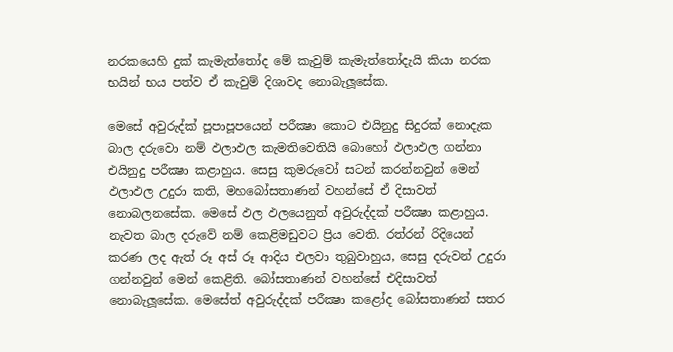නරකයෙහි දුක් කැමැත්තෝද මේ කැවුම් කැමැත්තෝදැයි කියා නරක භයින් භය පත්ව ඒ කැවුම් දිශාවද නොබැලූසේක.

මෙසේ අවුරුද්ක් පූපාපූපයෙන් පරීක්‍ෂා කොට එයිනුදු සිදුරක් නොදැක බාල දරුවො නම් ඵලාඵල කැමතිවෙතියි බොහෝ ඵලාඵල ගන්නා එයිනුදු පරීක්‍ෂා කළාහුය. සෙසු කුමරුවෝ සටන් කරන්නවුන් මෙන් ඵලාඵල උදුරා කති, මහබෝසතාණන් වහන්සේ ඒ දිසාවත් නොබලනසේක. මෙසේ ඵල ඵලයෙනුත් අවුරුද්දක් පරීක්‍ෂා කළාහුය. නැවත බාල දරුවේ නම් කෙළිමඩුවට ප්‍රිය වෙති. රත්රන් රිදියෙන් කරණ ලද ඇත් රූ අස් රූ ආදිය එලවා තුබුවාහුය, සෙසු දරුවන් උදුරා ගන්නවුන් මෙන් කෙළිති. බෝසතාණන් වහන්සේ එදිසාවත් නොබැලූසේක. මෙසේත් අවුරුද්දක් පරීක්‍ෂා කළෝද බෝසතාණන් සතර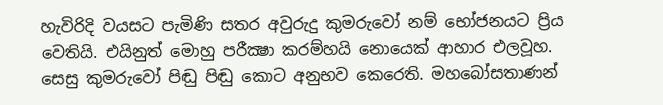හැවිරිදි වයසට පැමිණි සතර අවුරුදු කුමරුවෝ නම් භෝජනයට ප්‍රිය වෙතියි. එයිනුත් මොහු පරීක්‍ෂා කරම්හයි නොයෙක් ආහාර එලවූහ. සෙසු කුමරුවෝ පිඬු පිඬු කොට අනුභව කෙරෙති. මහබෝසතාණන්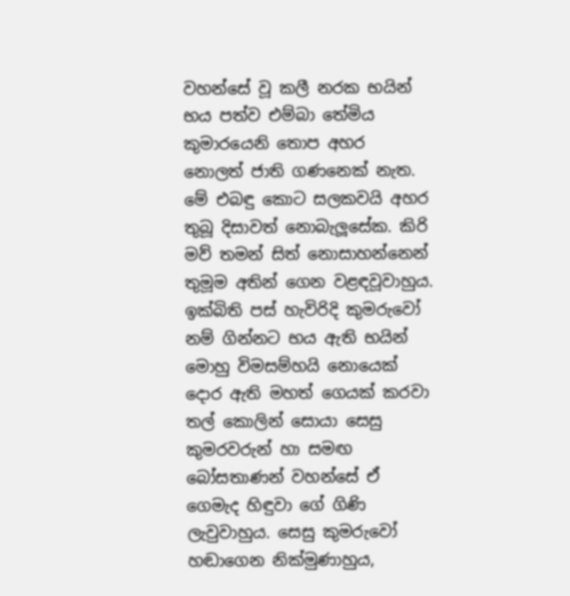වහන්සේ වූ කලී නරක භයින් භය පත්ව එම්බා තේමිය කුමාරයෙනි තොප අහර නොලත් ජාති ගණනෙක් නැත. මේ එබඳු කොට සලකවයි අහර තුබූ දිසාවත් නොබැලූසේක. කිරි මව් තමන් සිත් නොසාහන්නෙන් තුමූම අතින් ගෙන වළඳවූවාහුය. ඉක්බිති පස් හැවිරිදි කුමරුවෝ නම් ගින්නට භය ඇති භයින් මොහු විමසම්හයි නොයෙක් දොර ඇති මහත් ගෙයක් කරවා තල් කොලින් සොයා සෙසු කුමරවරුන් හා සමඟ බෝසතාණන් වහන්සේ ඒ ගෙමැද හිඳුවා ගේ ගිණි ලැවුවාහුය. සෙසු කුමරුවෝ හඬාගෙන නික්මුණාහුය,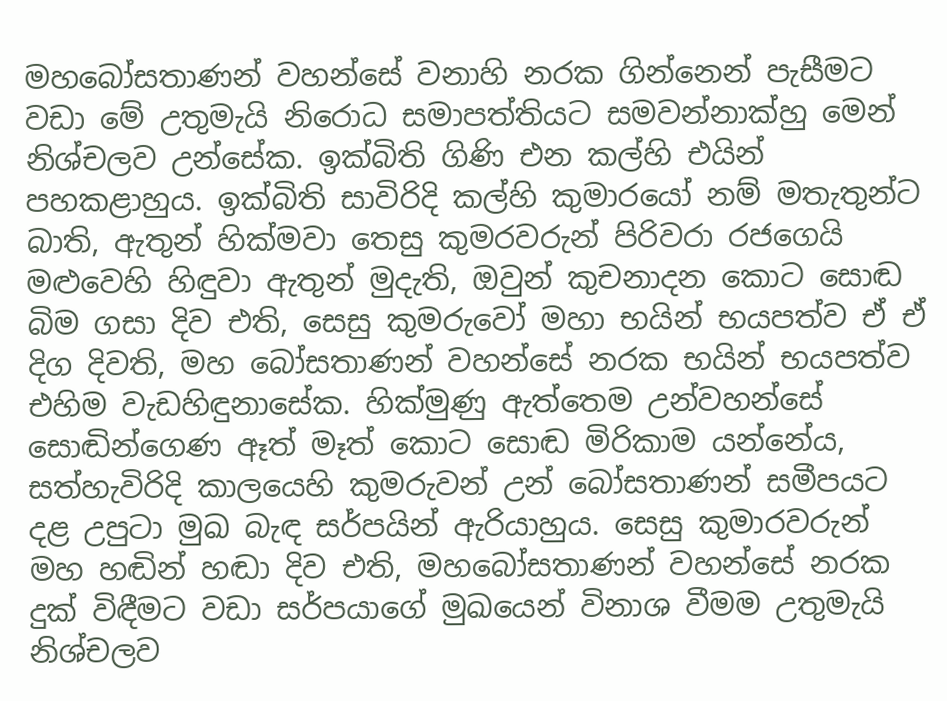මහබෝසතාණන් වහන්සේ වනාහි නරක ගින්නෙන් පැසීමට වඩා මේ උතුමැයි නිරොධ සමාපත්තියට සමවන්නාක්හු මෙන් නිශ්චලව උන්සේක. ඉක්බිති ගිණි එන කල්හි එයින් පහකළාහුය. ඉක්බිති සාවිරිදි කල්හි කුමාරයෝ නම් මතැතුන්ට බාති, ඇතුන් හික්මවා තෙසු කුමරවරුන් පිරිවරා රජගෙයි මළුවෙහි හිඳුවා ඇතුන් මුදැති, ඔවුන් කුචනාදන කොට සොඬ බිම ගසා දිව එති, සෙසු කුමරුවෝ මහා භයින් භයපත්ව ඒ ඒ දිග දිවති, මහ බෝසතාණන් වහන්සේ නරක භයින් භයපත්ව එහිම වැඩහිඳුනාසේක. හික්මුණු ඇත්තෙම උන්වහන්සේ සොඬින්ගෙණ ඈත් මෑත් කොට සොඬ මිරිකාම යන්නේය, සත්හැවිරිදි කාලයෙහි කුමරුවන් උන් බෝසතාණන් සමීපයට දළ උපුටා මුඛ බැඳ සර්පයින් ඇරියාහුය. සෙසු කුමාරවරුන් මහ හඬින් හඬා දිව එති, මහබෝසතාණන් වහන්සේ නරක දුක් විඳීමට වඩා සර්පයාගේ මුඛයෙන් විනාශ වීමම උතුමැයි නිශ්චලව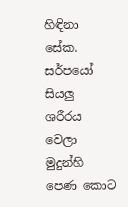හිඳිනා සේක. සර්පයෝ සියලු ශරීරය වෙලා මුදුන්හි පෙණ කොට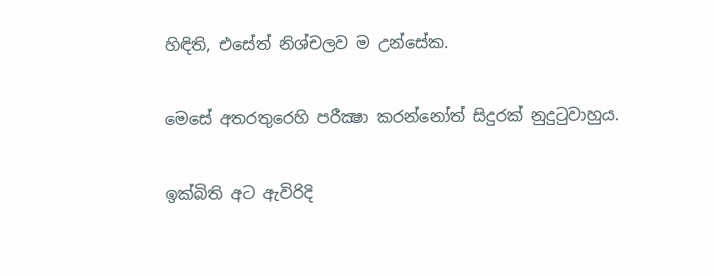හිඳිති, එසේත් නිශ්චලව ම උන්සේක.

මෙසේ අතරතුරෙහි පරීක්‍ෂා කරන්නෝත් සිදුරක් නුදුටුවාහුය.

ඉක්බිති අට ඇවිරිදි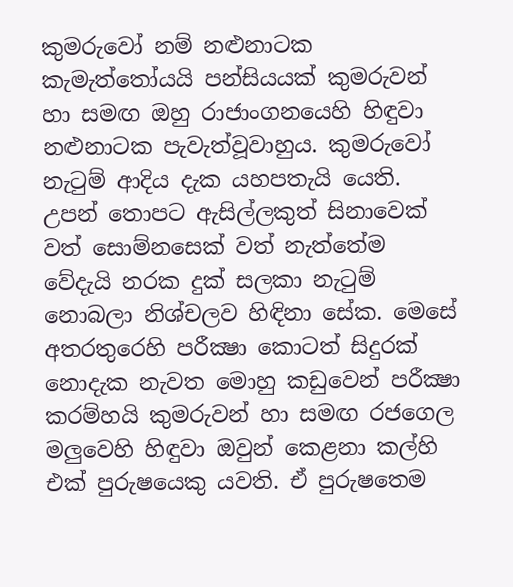කුමරුවෝ නම් නළුනාටක කැමැත්තෝයයි පන්සියයක් කුමරුවන් හා සමඟ ඔහු රාජාංගනයෙහි හිඳුවා නළුනාටක පැවැත්වූවාහුය. කුමරුවෝ නැටුම් ආදිය දැක යහපතැයි යෙති. උපන් තොපට ඇසිල්ලකුත් සිනාවෙක් වත් සොම්නසෙක් වත් නැත්තේම වේදැයි නරක දුක් සලකා නැටුම් නොබලා නිශ්චලව හිඳිනා සේක. මෙසේ අතරතුරෙහි පරීක්‍ෂා කොටත් සිදුරක් නොදැක නැවත මොහු කඩුවෙන් පරීක්‍ෂා කරම්හයි කුමරුවන් හා සමඟ රජගෙල මලුවෙහි හිඳුවා ඔවුන් කෙළනා කල්හි එක් පුරුෂයෙකු යවති. ඒ පුරුෂතෙම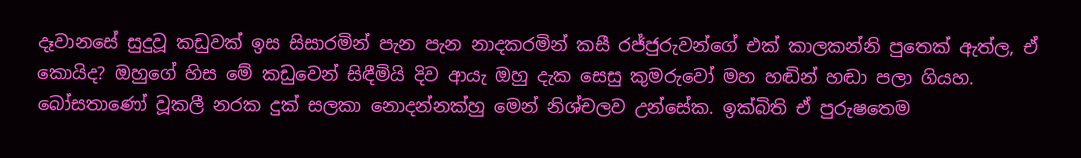දෑවානසේ සුදුවූ කඩුවක් ඉස සිසාරමින් පැන පැන නාදකරමින් කසී රජ්ජුරුවන්ගේ එක් කාලකන්නි පුතෙක් ඇත්ල, ඒ කොයිද? ඔහුගේ හිස මේ කඩුවෙන් සිඳීමියි දිව ආයැ ඔහු දැක සෙසු කුමරුවෝ මහ හඬින් හඬා පලා ගියහ. බෝසතාණෝ වූකලී නරක දුක් සලකා නොදන්නක්හු මෙන් නිශ්චලව උන්සේක. ඉක්බිති ඒ පුරුෂතෙම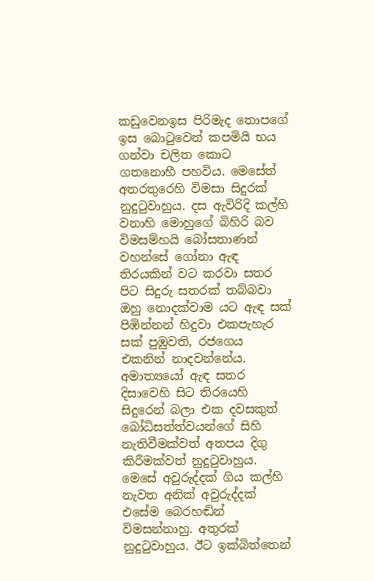කඩුවෙනඉස පිරිමැද තොපගේ ඉස බොටුවෙන් කපමියි භය ගන්වා චලිත කොට ගතනොහී පහවිය. මෙසේත් අතරතුරෙහි විමසා සිදුරක් නුදුටුවාහුය. දස ඇවිරිදි කල්හි වනාහි මොහුගේ බිහිරි බව විමසම්හයි බෝසතාණන් වහන්සේ ගෝනා ඇඳ තිරයකින් වට කරවා සතර පිට සිදුරු සතරක් තබ්බවා ඔහු නොදක්වාම යට ඇඳ සක් පිඹින්නන් හිදුවා එකපැහැර සක් පුඹුවති, රජගෙය එකනින් නාදවන්නේය. අමාත්‍යයෝ ඇඳ සතර දිසාවෙහි සිට තිරයෙහි සිදුරෙන් බලා එක දවසකුත් බෝධිසත්ත්වයන්ගේ සිහි නැතිවීමක්වත් අතපය දිගු කිරීමක්වත් නුදුටුවාහුය. මෙසේ අවුරුද්දක් ගිය කල්හි නැවත අනික් අවුරුද්දක් එසේම බෙරහඬින් විමසන්නාහු. අතුරක් නුදුටුවාහුය. ඊට ඉක්බිත්තෙන්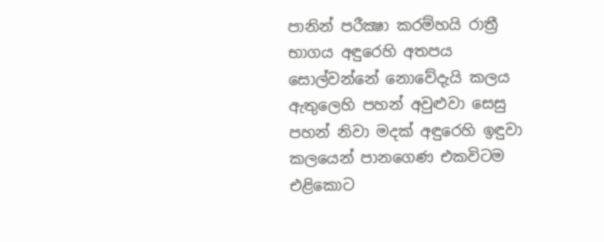පානින් පරීක්‍ෂා කරම්හයි රාත්‍රී භාගය අඳුරෙහි අතපය සොල්වන්නේ නොවේදැයි කලය ඇතුලෙහි පහන් අවුළුවා සෙසු පහන් නිවා මදක් අඳුරෙහි ඉඳුවා කලයෙන් පානගෙණ එකවිටම එළිකොට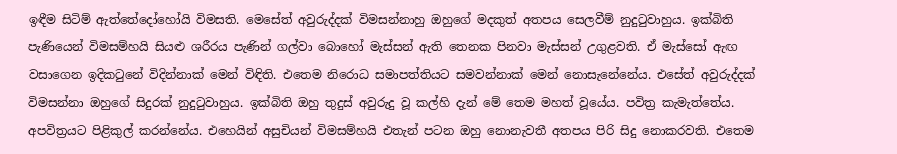ඉඳීම සිටිම් ඇත්තේදෝහෝයි විමසති. මෙසේත් අවුරුද්දක් විමසන්නාහු ඔහුගේ මදකුත් අතපය සෙලවීම් නුදුටුවාහුය. ඉක්බිති පැණියෙන් විමසම්හයි සියළු ශරීරය පැණින් ගල්වා බොහෝ මැස්සන් ඇති තෙනක පිනවා මැස්සන් උගුළවති. ඒ මැස්සෝ ඇඟ වසාගෙන ඉදිකටුනේ විදින්නාක් මෙන් විඳිති. එතෙම නිරොධ සමාපත්තියට සමවන්නාක් මෙන් නොසැනේනේය. එසේත් අවුරුද්දක් විමසන්නා ඔහුගේ සිදුරක් නුදුටුවාහුය. ඉක්බිති ඔහු තුදුස් අවුරුදු වූ කල්හි දැන් මේ තෙම මහත් වූයේය. පවිත්‍ර කැමැත්තේය. අපවිත්‍රයට පිළිකුල් කරන්නේය. එහෙයින් අසුචියන් විමසම්හයි එතැන් පටන ඔහු නොනැවතී අතපය පිරි සිදු නොකරවති. එතෙම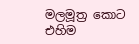මලමූත්‍ර කොට එහිම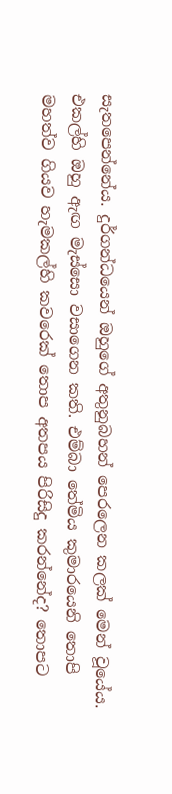සැතපෙන්නේය. දුර්ගන්ධයෙන් ඔහුගේ අතුනුබහන් පෙරලෙන කලක් මෙන් වූයේය. එකල්හි ඔහු ඇඟ මැස්සො වසාගෙන කති. එම්බා තේමිය කුමාරයෙනි තොපි මහත්ව ගියව හැමකල්හි කවරෙක් තොප අතපය පිරිසිදු කරන්නේද? තොපට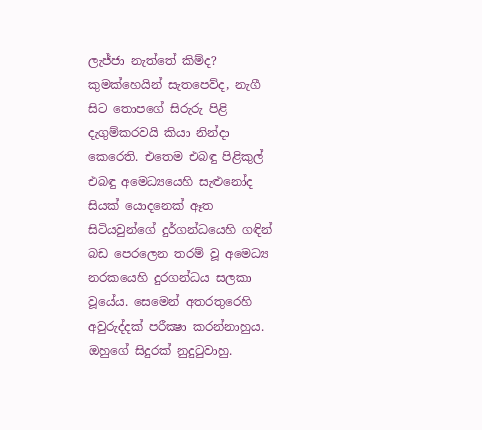ලැජ්ජා නැත්තේ කිම්ද? කුමක්හෙයින් සැතපෙව්ද, නැගී සිට තොපගේ සිරුරු පිළි දැගුම්කරවයි කියා නින්දා කෙරෙති. එතෙම එබඳු පිළිකුල් එබඳු අමෙධ්‍යයෙහි සැළුනෝද සියක් යොදනෙක් ඈත සිටියවුන්ගේ දුර්ගන්ධයෙහි ගඳින් බඩ පෙරලෙන තරම් වූ අමෙධ්‍ය නරකයෙහි දුරගන්ධය සලකා වූයේය. සෙමෙන් අතරතුරෙහි අවුරුද්දක් පරීක්‍ෂා කරන්නාහුය. ඔහුගේ සිදුරක් නුදුටුවාහු.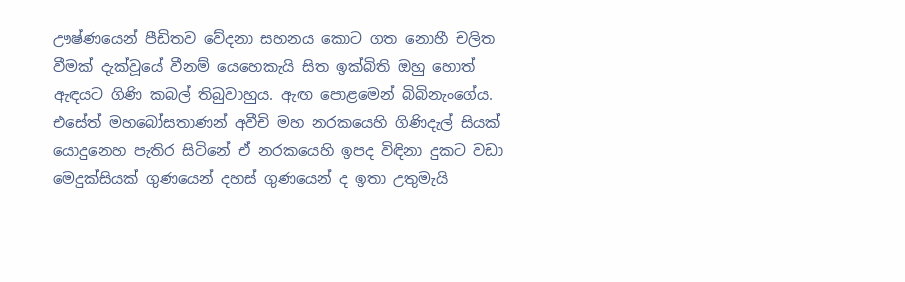ඌෂ්ණයෙන් පීඩිතව වේදනා සහනය කොට ගත නොහී චලිත වීමක් දැක්වූයේ වීනම් යෙහෙකැයි සිත ඉක්බිති ඔහු හොත් ඇඳයට ගිණි කබල් තිබුවාහුය. ඇඟ පොළමෙන් බිබිනැංගේය. එසේත් මහබෝසතාණන් අවීචි මහ නරකයෙහි ගිණිදැල් සියක් යොදුනෙහ පැතිර සිටිනේ ඒ නරකයෙහි ඉපද විඳිනා දුකට වඩා මෙදුක්සියක් ගුණයෙන් දහස් ගුණයෙන් ද ඉතා උතුමැයි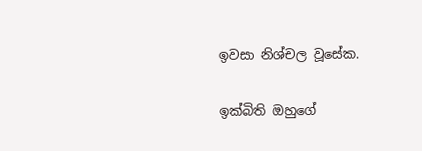ඉවසා නිශ්චල වූසේක.

ඉක්බිති ඔහුගේ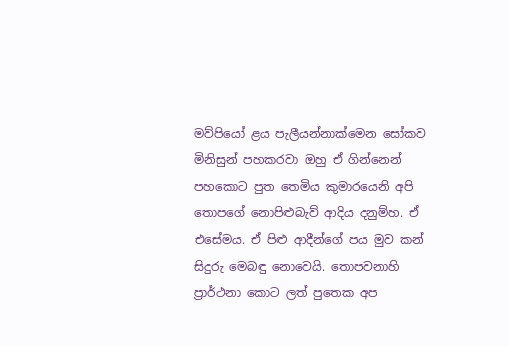මව්පියෝ ළය පැලීයන්නාක්මෙන සෝකව මිනිසුන් පහකරවා ඔහු ඒ ගින්නෙන් පහකොට පුත තෙමිය කුමාරයෙනි අපි තොපගේ නොපිළුබැව් ආදිය දනුම්හ. ඒ එසේමය. ඒ පිළු ආදීන්ගේ පය මුව කන් සිදුරු මෙබඳු නොවෙයි. තොපවනාහි ප්‍රාර්ථනා කොට ලත් පුතෙක අප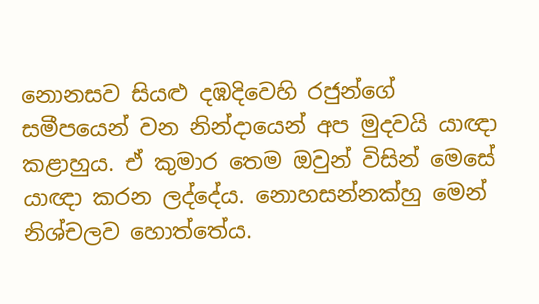නොනසව සියළු දඹදිවෙහි රජුන්ගේ සමීපයෙන් වන නින්දායෙන් අප මුදවයි යාඥා කළාහුය. ඒ කුමාර තෙම ඔවුන් විසින් මෙසේ යාඥා කරන ලද්දේය. නොහසන්නක්හු මෙන් නිශ්චලව හොත්තේය.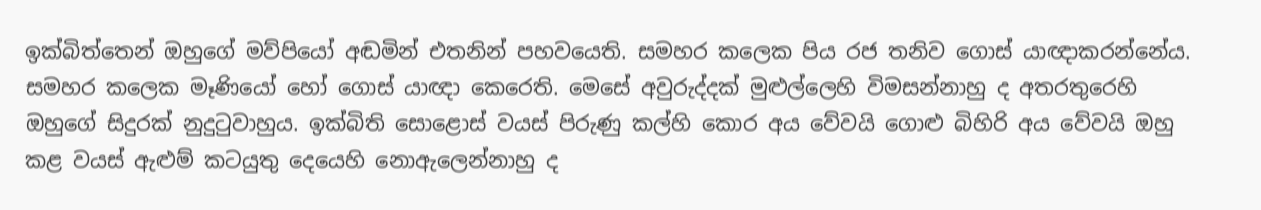ඉක්බිත්තෙන් ඔහුගේ මව්පියෝ අඬමින් එතනින් පහවයෙති. සමහර කලෙක පිය රජ තනිව ගොස් යාඥාකරන්නේය. සමහර කලෙක මෑණියෝ හෝ ගොස් යාඥා කෙරෙති. මෙසේ අවුරුද්දක් මුළුල්ලෙහි විමසන්නාහු ද අතරතුරෙහි ඔහුගේ සිදුරක් නුදුටුවාහුය. ඉක්බිති සොළොස් වයස් පිරුණු කල්හි කොර අය වේවයි ගොළු බිහිරි අය වේවයි ඔහු කළ වයස් ඇළුම් කටයුතු දෙයෙහි නොඇලෙන්නාහු ද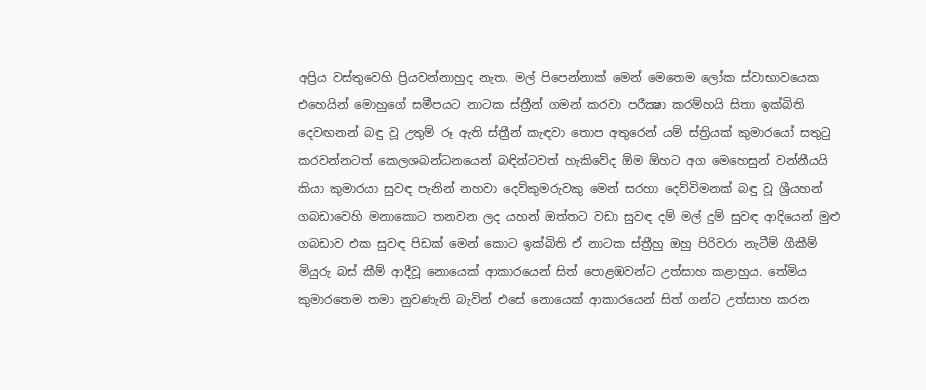අප්‍රිය වස්තුවෙහි ප්‍රියවන්නාහුද නැත. මල් පිපෙන්නාක් මෙන් මෙතෙම ලෝක ස්වාභාවයෙක එහෙයින් මොහුගේ සමීපයට නාටක ස්ත්‍රීන් ගමන් කරවා පරීක්‍ෂා කරම්හයි සිතා ඉක්බිති දෙවඟනන් බඳු වූ උතුම් රූ ඇති ස්ත්‍රීන් කැඳවා තොප අතුරෙන් යම් ස්ත්‍රියක් කුමාරයෝ සතුටු කරවන්නටත් කෙලශබන්ධනයෙන් බඳින්ටවත් හැකිවේද ඕම ඕහට අග මෙහෙසුන් වන්නීයයි කියා කුමාරයා සුවඳ පැනින් නහවා දෙව්කුමරුවකු මෙන් සරහා දෙව්විමනක් බඳු වූ ශ්‍රීයහන් ගබඩාවෙහි මනාකොට තනවන ලද යහන් ඔත්තට වඩා සුවඳ දම් මල් දුම් සුවඳ ආදියෙන් මුළු ගබඩාව එක සුවඳ පිඩක් මෙන් කොට ඉක්බිති ඒ නාටක ස්ත්‍රීහු ඔහු පිරිවරා නැටීම් ගීකීම් මියුරු බස් කීම් ආදීවූ නොයෙක් ආකාරයෙන් සිත් පොළඹවන්ට උත්සාහ කළාහුය. තේමිය කුමාරතෙම තමා නුවණැති බැවින් එසේ නොයෙක් ආකාරයෙන් සිත් ගන්ට උත්සාහ කරන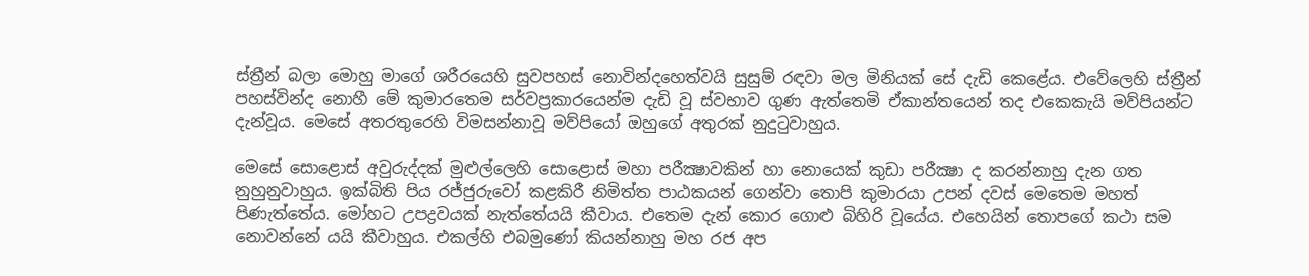ස්ත්‍රීන් බලා මොහු මාගේ ශරීරයෙහි සුවපහස් නොවින්දහෙත්වයි සුසුම් රඳවා මල මිනියක් සේ දැඩි කෙළේය. එවේලෙහි ස්ත්‍රීන් පහස්වින්ද නොහී මේ කුමාරතෙම සර්වප්‍රකාරයෙන්ම දැඩි වූ ස්වභාව ගුණ ඇත්තෙමි ඒකාන්තයෙන් තද එකෙකැයි මව්පියන්ට දැන්වූය. මෙසේ අතරතුරෙහි විමසන්නාවූ මව්පියෝ ඔහුගේ අතුරක් නුදුටුවාහුය.

මෙසේ සොළොස් අවුරුද්දක් මුළුල්ලෙහි සොළොස් මහා පරීක්‍ෂාවකින් හා නොයෙක් කුඩා පරීක්‍ෂා ද කරන්නාහු දැන ගත නුහුනුවාහුය. ඉක්බිති පිය රජ්ජුරුවෝ කළකිරී නිමිත්ත පාඨකයන් ගෙන්වා තොපි කුමාරයා උපන් දවස් මෙතෙම මහත් පිණැත්තේය. මෝහට උපද්‍රවයක් නැත්තේයයි කීවාය. එතෙම දැන් කොර ගොළු බිහිරි වූයේය. එහෙයින් තොපගේ කථා සම නොවන්නේ යයි කීවාහුය. එකල්හි එබමුණෝ කියන්නාහු මහ රජ අප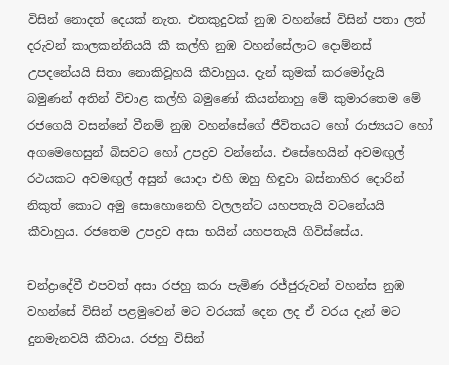විසින් නොදත් දෙයක් නැත. එතකුදුවක් නුඹ වහන්සේ විසින් පතා ලත් දරුවන් කාලකන්නියයි කී කල්හි නුඹ වහන්සේලාට දොම්නස් උපදනේයයි සිතා නොකිවූහයි කීවාහුය. දැන් කුමක් කරමෝදැයි බමුණන් අතින් විචාළ කල්හි බමුණෝ කියන්නාහු මේ කුමාරතෙම මේ රජගෙයි වසන්නේ වීනම් නුඹ වහන්සේගේ ජීවිතයට හෝ රාජ්‍යයට හෝ අගමෙහෙසුන් බිසවට හෝ උපද්‍රව වන්නේය. එසේහෙයින් අවමඟුල් රථයකට අවමඟුල් අසුන් යොදා එහි ඔහු හිඳුවා බස්නාහිර දොරින් නිකුත් කොට අමු සොහොනෙහි වලලන්ට යහපතැයි වටනේයයි කීවාහුය. රජතෙම උපද්‍රව අසා භයින් යහපතැයි ගිවිස්සේය.

චන්ද්‍රාදේවී එපවත් අසා රජහු කරා පැමිණ රජ්ජුරුවන් වහන්ස නුඹ වහන්සේ විසින් පළමුවෙන් මට වරයක් දෙන ලද ඒ වරය දැන් මට දුනමැනවයි කීවාය. රජහු විසින්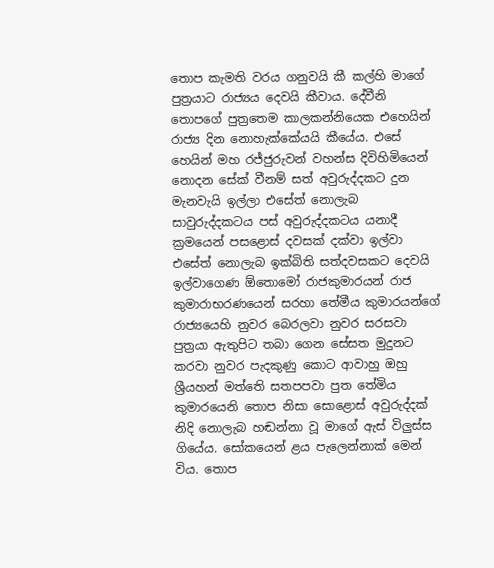තොප කැමති වරය ගනුවයි කී කල්හි මාගේ පුත්‍රයාට රාජ්‍යය දෙවයි කීවාය. දේවීනි තොපගේ පුත්‍රතෙම කාලකන්නියෙක එහෙයින් රාජ්‍ය දින නොහැක්කේයයි කීයේය. එසේ හෙයින් මහ රජ්ජුරුවන් වහන්ස දිවිහිමියෙන් නොදන සේක් වීනම් සත් අවුරුද්දකට දුන මැනවැයි ඉල්ලා එසේත් නොලැබ සාවුරුද්දකටය පස් අවුරුද්දකටය යනාදී ක්‍රමයෙන් පසළොස් දවසක් දක්වා ඉල්වා එසේත් නොලැබ ඉක්බිති සත්දවසකට දෙවයි ඉල්වාගෙණ ඕතොමෝ රාජකුමාරයන් රාජ කුමාරාභරණයෙන් සරහා තේමීය කුමාරයන්ගේ රාජ්‍යයෙහි නුවර බෙරලවා නුවර සරසවා පුත්‍රයා ඇතුපිට තබා ගෙන සේසත මුදුනට කරවා නුවර පැදකුණු කොට ආවාහු ඔහු ශ්‍රීයහන් මත්තෙි සතපපවා පුත තේමිය කුමාරයෙනි තොප නිසා සොළොස් අවුරුද්දක් නිදි නොලැබ හඬන්නා වූ මාගේ ඇස් විලුස්ස ගියේය. සෝකයෙන් ළය පැලෙන්නාක් මෙන් විය. තොප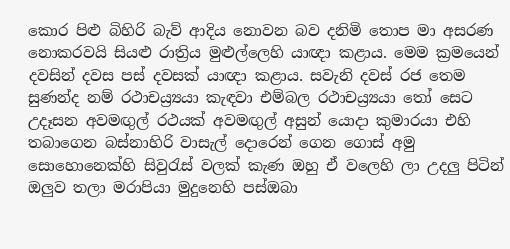කොර පිළු බිහිරි බැව් ආදිය නොවන බව දනිමි තොප මා අසරණ නොකරවයි සියළු රාත්‍රිය මුළුල්ලෙහි යාඥා කළාය. මෙම ක්‍රමයෙන් දවසින් දවස පස් දවසක් යාඥා කළාය. සවැනි දවස් රජ තෙම සුණන්ද නම් රථාචය්‍ර්‍යයා කැඳවා එම්බල රථාචය්‍ර්‍යයා තෝ සෙට උදෑසන අවමඟුල් රථයක් අවමඟුල් අසුන් යොදා කුමාරයා එහි තබාගෙන බස්නාහිරි වාසැල් දොරෙන් ගෙන ගොස් අමු සොහොනෙක්හි සිවුරැස් වලක් කැණ ඔහු ඒ වලෙහි ලා උදලු පිටින් ඔලුව තලා මරාපියා මුදුනෙහි පස්ඔබා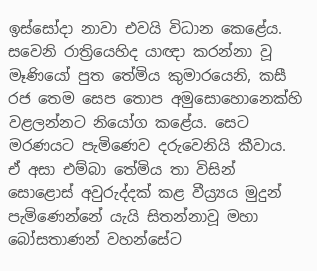ඉස්සෝදා නාවා එවයි විධාන කෙළේය. සවෙනි රාත්‍රියෙහිද යාඥා කරන්නා වූ මෑණියෝ පුත තේමිය කුමාරයෙනි, කසී රජ තෙම සෙප තොප අමුසොහොනෙක්හි වළලන්නට නියෝග කළේය. සෙට මරණයට පැමිණෙව දරුවෙනියි කීවාය. ඒ අසා එම්බා තේමිය තා විසින් සොළොස් අවුරුද්දක් කළ වීය්‍ර්‍යය මුදුන් පැමිණෙන්නේ යැයි සිතන්නාවූ මහා බෝසතාණන් වහන්සේට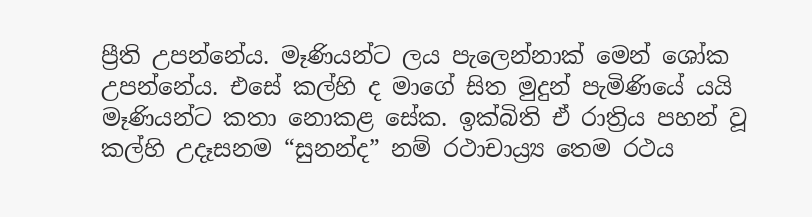ප්‍රීති උපන්නේය. මෑණියන්ට ලය පැලෙන්නාක් මෙන් ශෝක උපන්නේය. එසේ කල්හි ද මාගේ සිත මුදුන් පැමිණියේ යයි මෑණියන්ට කතා නොකළ සේක. ඉක්බිති ඒ රාත්‍රිය පහන් වූ කල්හි උදෑසනම “සුනන්ද” නම් රථාචාය්‍ර්‍ය තෙම රථය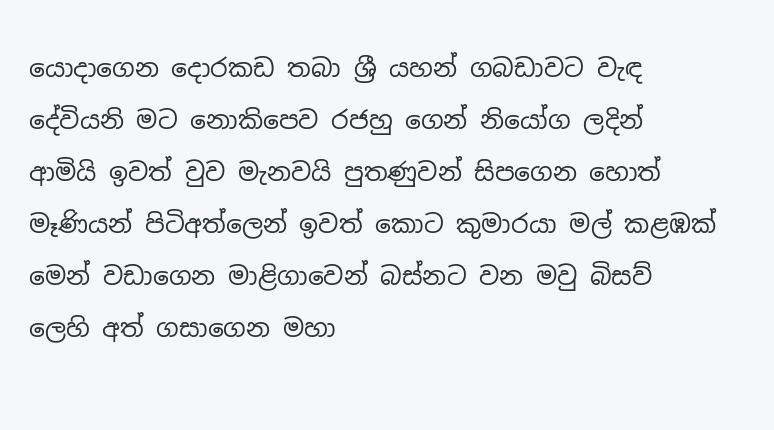යොදාගෙන දොරකඩ තබා ශ්‍රී යහන් ගබඩාවට වැඳ දේවියනි මට නොකිපෙව රජහු ගෙන් නියෝග ලදින් ආමියි ඉවත් වුව මැනවයි පුතණුවන් සිපගෙන හොත් මෑණියන් පිටිඅත්ලෙන් ඉවත් කොට කුමාරයා මල් කළඹක් මෙන් වඩාගෙන මාළිගාවෙන් බස්නට වන මවු බිසව් ලෙහි අත් ගසාගෙන මහා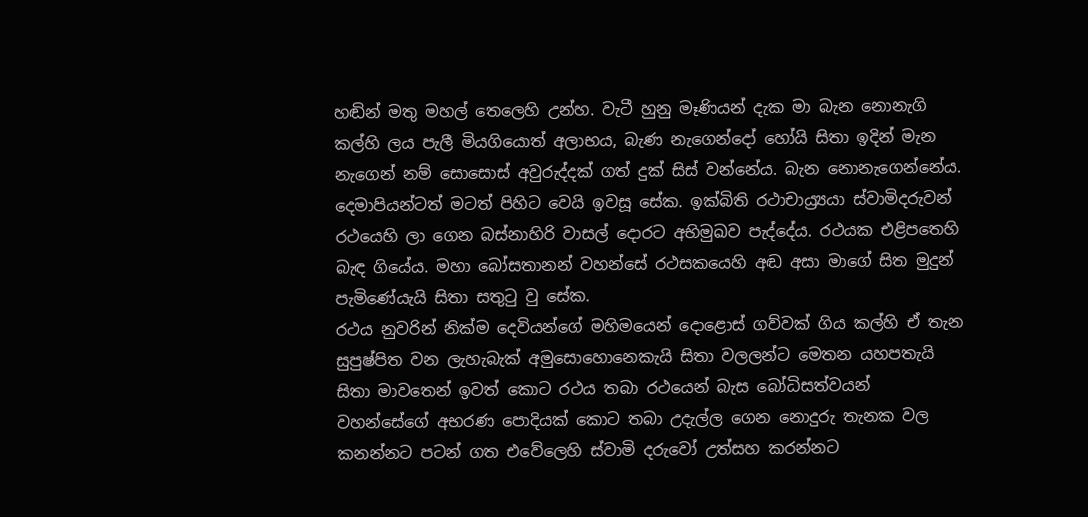හඬින් මතු මහල් තෙලෙහි උන්හ. වැටී හුනු මෑණියන් දැක මා බැන නොනැගි කල්හි ලය පැලී මියගියොත් අලාභය, බැණ නැගෙන්දෝ හෝයි සිතා ඉදින් මැන නැගෙන් නම් සොසොස් අවුරුද්දක් ගත් දුක් සිස් වන්නේය. බැන නොනැගෙන්නේය. දෙමාපියන්ටත් මටත් පිහිට වෙයි ඉවසූ සේක. ඉක්බිති රථාචාය්‍ර්‍යයා ස්වාමිදරුවන් රථයෙහි ලා ගෙන බස්නාහිරි වාසල් දොරට අභිමුඛව පැද්දේය. රථයක එළිපතෙහි බැඳ ගියේය. මහා බෝසතානන් වහන්සේ රථසකයෙහි අඬ අසා මාගේ සිත මුදුන් පැමිණේයැයි සිතා සතුටු වු සේක.
රථය නුවරින් නික්ම දෙවියන්ගේ මහිමයෙන් දොළොස් ගව්වක් ගිය කල්හි ඒ තැන සුපුෂ්පිත වන ලැහැබැක් අමුසොහොනෙකැයි සිතා වලලන්ට මෙතන යහපතැයි සිතා මාවතෙන් ඉවත් කොට රථය තබා රථයෙන් බැස බෝධිසත්වයන් වහන්සේගේ අභරණ පොදියක් කොට තබා උදැල්ල ගෙන නොදුරු තැනක වල කනන්නට පටන් ගත එවේලෙහි ස්වාමි දරුවෝ උත්සහ කරන්නට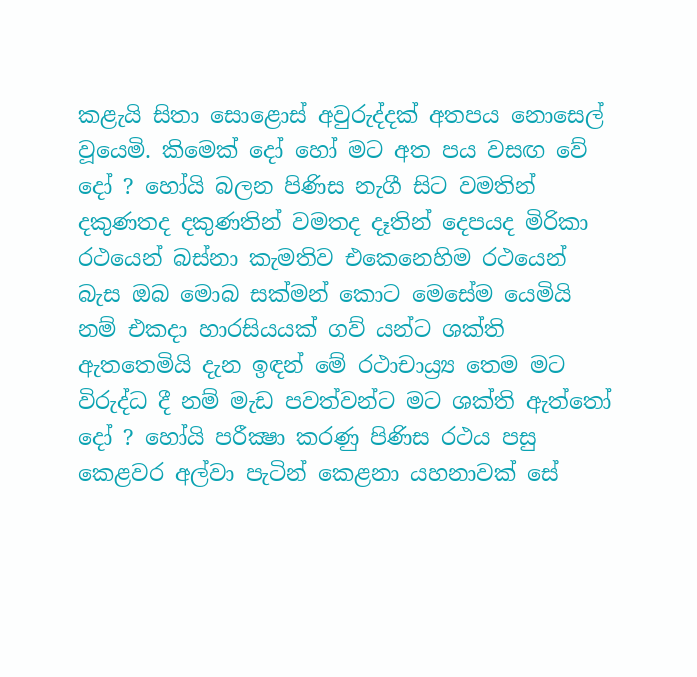කළැයි සිතා සොළොස් අවුරුද්දක් අතපය නොසෙල් වූයෙමි. කිමෙක් දෝ හෝ මට අත පය වසඟ වේ දෝ ? හෝයි බලන පිණිස නැගී සිට වමතින් දකුණතද දකුණතින් වමතද දෑතින් දෙපයද මිරිකා රථයෙන් බස්නා කැමතිව එකෙනෙහිම රථයෙන් බැස ඔබ මොබ සක්මන් කොට මෙසේම යෙමියි නම් එකදා හාරසියයක් ගව් යන්ට ශක්ති ඇතතෙමියි දැන ඉඳන් මේ රථාචාය්‍ර්‍ය තෙම මට විරුද්ධ දී නම් මැඩ පවත්වන්ට මට ශක්ති ඇත්තෝ දෝ ? හෝයි පරීක්‍ෂා කරණු පිණිස රථය පසු කෙළවර අල්වා පැටින් කෙළනා යහනාවක් සේ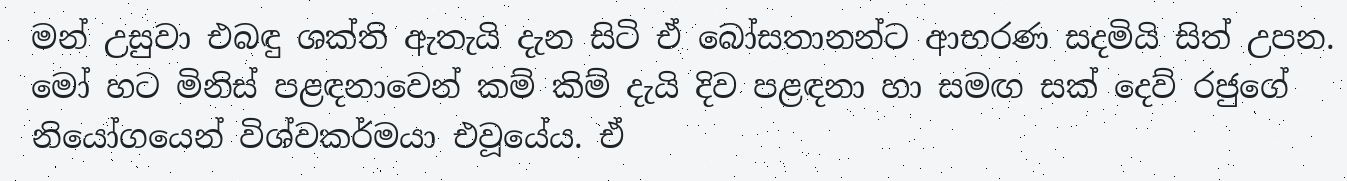මන් උසුවා එබඳු ශක්ති ඇතැයි දැන සිටි ඒ බෝසතානන්ට ආභරණ සදමියි සිත් උපන. මෝ හට මිනිස් පළඳනාවෙන් කම් කිම් දැයි දිව පළඳනා හා සමඟ සක් දෙව් රජුගේ නියෝගයෙන් විශ්වකර්මයා එවූයේය. ඒ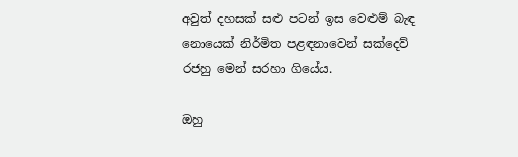අවුත් දහසක් සළු පටන් ඉස වෙළුම් බැඳ නොයෙක් නිර්මිත පළඳනාවෙන් සක්දෙව් රජහු මෙන් සරහා ගියේය.

ඔහු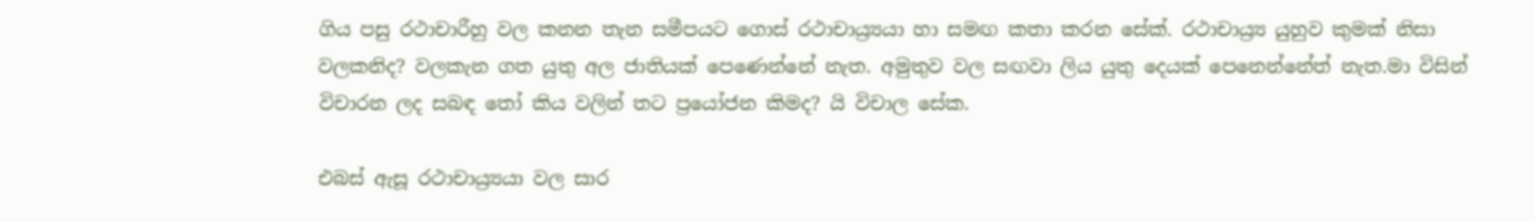ගිය පසු රථාචාරීහු වල කනන තැන සමීපයට ගොස් රථාචාය්‍ර්‍යයා හා සමඟ කතා කරන සේක්. රථාචාය්‍ර්‍ය යුහුව කුමක් නිසා වලකනිද? වලකැන ගත යුතු අල ජාතියක් පෙණෙන්නේ නැත. අමුතුව වල සඟවා ලිය යුතු දෙයක් පෙනෙන්නේත් නැත.මා විසින් විචාරන ලද සබඳ තෝ කිය වලින් තට ප්‍රයෝජන කිමද? යි විචාල සේක.

එබස් ඇසූ රථාචාය්‍ර්‍යයා වල සාර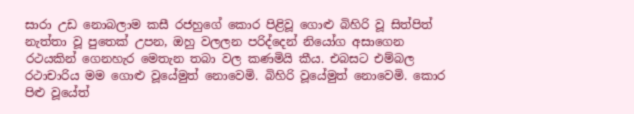සාරා උඩ නොබලාම කසී රජහුගේ කොර පිළිවූ ගොළු බිහිරි වූ සිත්පිත් නැත්තා වූ පුතෙක් උපන, ඔහු වලලන පරිද්දෙන් නියෝග අසාගෙන රථයකින් ගෙනහැර මෙතැන තබා වල කණමියි කීය. එබසට එම්බල රථාචාරිය මම ගොළු වූයේමුත් නොවෙමි. බිහිරි වූයේමුත් නොවෙමි. කොර පිළු වූයේත්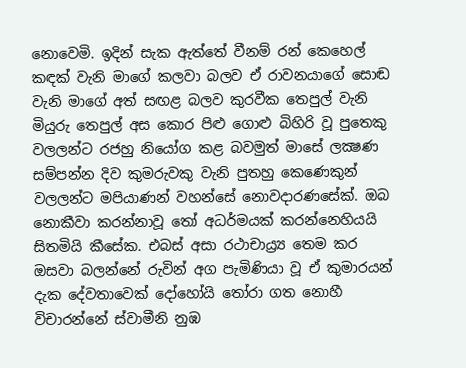නොවෙමි. ඉදින් සැක ඇත්තේ වීනම් රන් කෙහෙල් කඳක් වැනි මාගේ කලවා බලව ඒ රාවනයාගේ සොඬ වැනි මාගේ අත් සඟළ බලව කුරවීක තෙපුල් වැනි මියුරු තෙපුල් අස කොර පිළු ගොළු බිහිරි වූ පුතෙකු වලලන්ට රජහු නියෝග කළ බවමුත් මාසේ ලක්‍ෂණ සම්පන්න දිව කුමරුවකු වැනි පුතහු කෙණෙකුන් වලලන්ට මපියාණන් වහන්සේ නොවදාරණසේක්. ඔබ නොකීවා කරන්නාවූ තෝ අධර්මයක් කරන්නෙහියයි සිතමියි කීසේක. එබස් අසා රථාචාය්‍ර්‍ය තෙම කර ඔසවා බලන්නේ රුවින් අග පැමිණියා වූ ඒ කුමාරයන් දැක දේවතාවෙක් දෝහෝයි තෝරා ගත නොහී විචාරන්නේ ස්වාමීනි නුඹ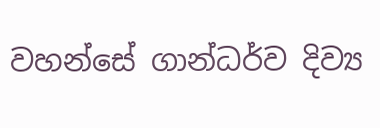වහන්සේ ගාන්ධර්ව දිව්‍ය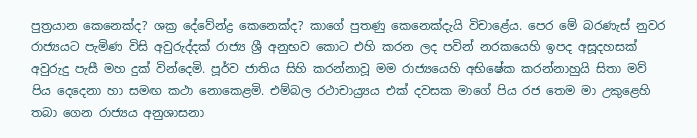පුත්‍රයාන කෙනෙක්ද? ශක්‍ර දේවේන්ද්‍ර කෙනෙක්ද? කාගේ පුතණු කෙනෙක්දැයි විචාළේය. පෙර මේ බරණැස් නුවර රාජ්‍යයට පැමිණ විසි අවුරුද්දක් රාජ්‍ය ශ්‍රී අනුභව කොට එහි කරන ලද පවින් නරකයෙහි ඉපද අසූදහසක් අවුරුදු පැසී මහ දුක් වින්දෙමි. පූර්ව ජාතිය සිහි කරන්නාවූ මම රාජ්‍යයෙහි අභිෂේක කරන්නාහුයි සිතා මව් පිය දෙදෙනා හා සමඟ කථා නොකෙළමි. එම්බල රථාචාය්‍ර්‍යය එක් දවසක මාගේ පිය රජ තෙම මා උකුළෙහි තබා ගෙන රාජ්‍යය අනුශාසනා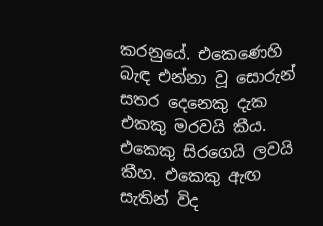කරනුයේ. එකෙණෙහි බැඳ එන්නා වූ සොරුන් සතර දෙනෙකු දැක එකකු මරවයි කීය. එකෙකු සිරගෙයි ලවයි කීහ. එකෙකු ඇඟ සැතින් විද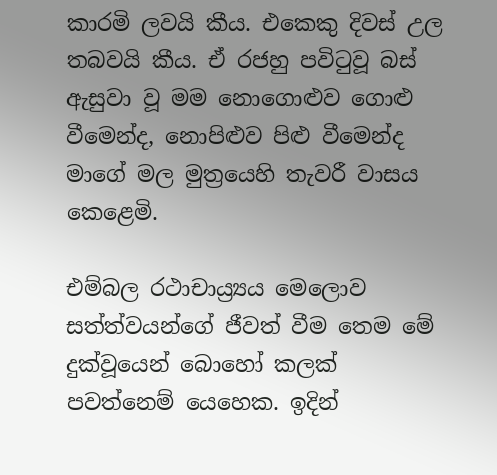කාරමි ලවයි කීය. එකෙකු දිවස් උල තබවයි කීය. ඒ රජහු පවිටුවූ බස් ඇසුවා වූ මම නොගොළුව ගොළු වීමෙන්ද, නොපිළුව පිළු වීමෙන්ද මාගේ මල මුත්‍රයෙහි තැවරී වාසය කෙළෙමි.

එම්බල රථාචාය්‍ර්‍යය මෙලොව සත්ත්වයන්ගේ ජීවත් වීම තෙම මේ දුක්වූයෙන් බොහෝ කලක් පවත්නෙම් යෙහෙක. ඉදින්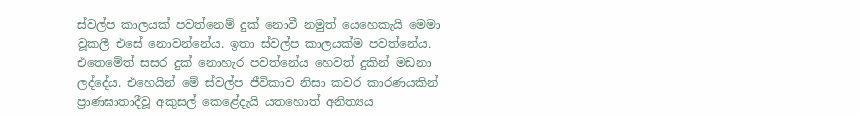ස්වල්ප කාලයක් පවත්නෙම් දුක් නොවී නමුත් යෙහෙකැයි මෙමා වූකලී එසේ නොවන්නේය. ඉතා ස්වල්ප කාලයක්ම පවත්නේය. එතෙමේත් සසර දුක් නොහැර පවත්නේය හෙවත් දුකින් මඩනා ලද්දේය. එහෙයින් මේ ස්වල්ප ජීවිකාව නිසා කවර කාරණයකින් ප්‍රාණඝාතාදීවූ අකුසල් කෙළේදැයි යතහොත් අනිත්‍යය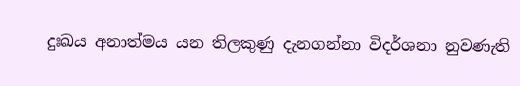දුඃඛය අනාත්මය යන තිලකුණු දැනගන්නා විදර්ශනා නුවණැති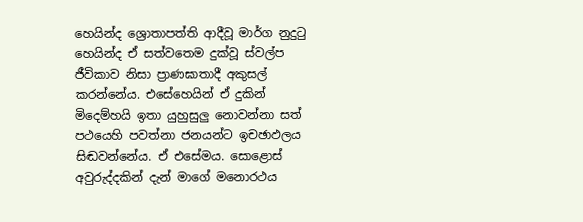හෙයින්ද ශ්‍රොතාපත්ති ආදීවූ මාර්ග නුදුටු හෙයින්ද ඒ සත්වතෙම දුක්වූ ස්වල්ප ජීවිකාව නිසා ප්‍රාණඝාතාදී අකුසල් කරන්නේය. එසේහෙයින් ඒ දුකින් මිදෙම්හයි ඉතා යුහුසුලු නොවන්නා සත් පථයෙහි පවත්නා ජනයන්ට ඉචඡාඵලය සිඬවන්නේය. ඒ එසේමය. සොළොස් අවුරුද්දකින් දැන් මාගේ මනොරථය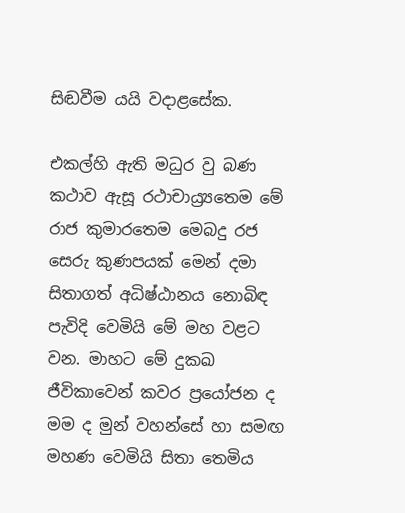සිඬවීම යයි වදාළසේක.

එකල්හි ඇති මධුර වු බණ කථාව ඇසූ රථාචාය්‍ර්‍යතෙම මේ රාජ කුමාරතෙම මෙබදු රජ සෙරු කුණපයක් මෙන් දමා සිතාගත් අධිෂ්ඨානය නොබිඳ පැවිදි වෙමියි මේ මහ වළට වන. මාහට මේ දුකඛ ජීවිකාවෙන් කවර ප්‍රයෝජන ද මම ද මුන් වහන්සේ හා සමඟ මහණ වෙමියි සිතා තෙමිය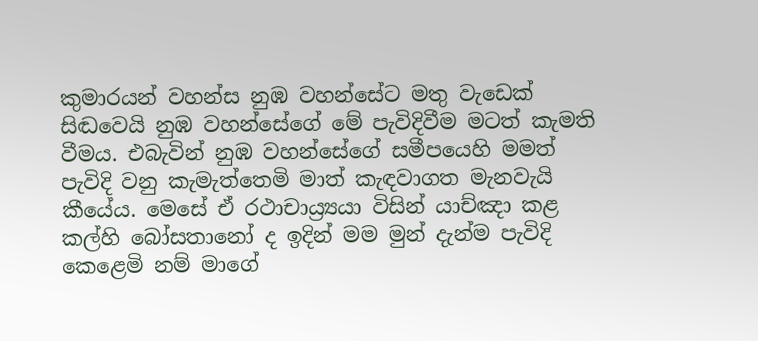කුමාරයන් වහන්ස නුඹ වහන්සේට මතු වැඩෙක් සිඬවෙයි නුඹ වහන්සේගේ මේ පැවිදිවීම මටත් කැමති වීමය. එබැවින් නුඹ වහන්සේගේ සමීපයෙහි මමත් පැවිදි වනු කැමැත්තෙමි මාත් කැඳවාගත මැනවැයි කීයේය. මෙසේ ඒ රථාචාය්‍ර්‍යයා විසින් යාච්ඤා කළ කල්හි බෝසතානෝ ද ඉදින් මම මුන් දැන්ම පැවිදි කෙළෙමි නම් මාගේ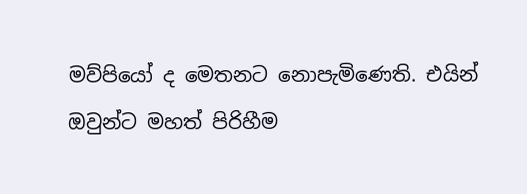මව්පියෝ ද මෙතනට නොපැමිණෙති. එයින් ඔවුන්ට මහත් පිරිහීම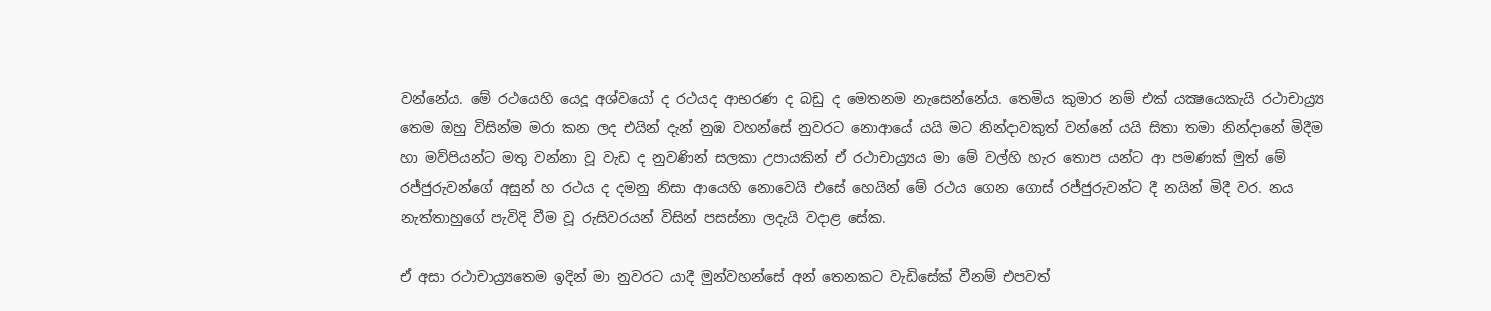වන්නේය. මේ රථයෙහි යෙදූ අශ්වයෝ ද රථයද ආභරණ ද බඩු ද මෙතනම නැසෙන්නේය. තෙමිය කුමාර නම් එක් යක්‍ෂයෙකැයි රථාචාය්‍ර්‍ය තෙම ඔහු විසින්ම මරා කන ලද එයින් දැන් නුඹ වහන්සේ නුවරට නොආයේ යයි මට නින්දාවකුත් වන්නේ යයි සිතා තමා නින්දානේ මිදීම හා මව්පියන්ට මතු වන්නා වූ වැඩ ද නුවණින් සලකා උපායකින් ඒ රථාචාය්‍ර්‍යය මා මේ වල්හි හැර තොප යන්ට ආ පමණක් මුත් මේ රජ්ජුරුවන්ගේ අසුන් හ රථය ද දමනු නිසා ආයෙහි නොවෙයි එසේ හෙයින් මේ රථය ගෙන ගොස් රජ්ජුරුවන්ට දී නයින් මිදී වර. නය නැත්තාහුගේ පැවිදි වීම වූ රුසිවරයන් විසින් පසස්නා ලදැයි වදාළ සේක.

ඒ අසා රථාචාය්‍ර්‍යතෙම ඉදින් මා නුවරට යාදී මුන්වහන්සේ අන් තෙනකට වැඩිසේක් වීනම් එපවත්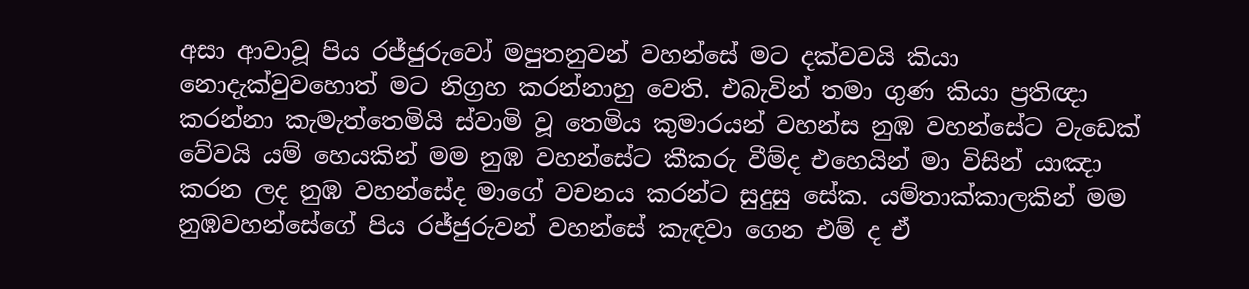අසා ආවාවූ පිය රජ්ජුරුවෝ මපුතනුවන් වහන්සේ මට දක්වවයි කියා නොදැක්වුවහොත් මට නිග්‍රහ කරන්නාහු වෙති. එබැවින් තමා ගුණ කියා ප්‍රතිඥා කරන්නා කැමැත්තෙමියි ස්වාමි වූ තෙමිය කුමාරයන් වහන්ස නුඹ වහන්සේට වැඩෙක් වේවයි යම් හෙයකින් මම නුඹ වහන්සේට කීකරු වීම්ද එහෙයින් මා විසින් යාඤා කරන ලද නුඹ වහන්සේද මාගේ වචනය කරන්ට සුදුසු සේක. යම්තාක්කාලකින් මම නුඹවහන්සේගේ පිය රජ්ජුරුවන් වහන්සේ කැඳවා ගෙන එම් ද ඒ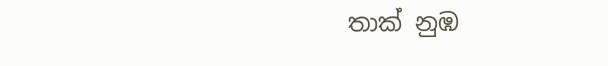තාක් නුඹ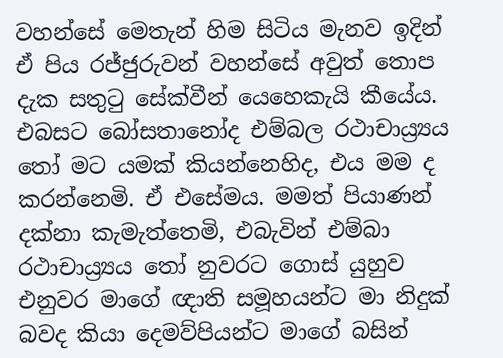වහන්සේ මෙතැන් හිම සිටිය මැනව ඉදින් ඒ පිය රජ්ජුරුවන් වහන්සේ අවුත් තොප දැක සතුටු සේක්වීන් යෙහෙකැයි කීයේය. එබසට බෝසතානෝද එම්බල රථාචාය්‍ර්‍යය තෝ මට යමක් කියන්නෙහිද, එය මම ද කරන්නෙමි. ඒ එසේමය. මමත් පියාණන් දක්නා කැමැත්තෙමි, එබැවින් එම්බා රථාචාය්‍ර්‍යය තෝ නුවරට ගොස් යුහුව එනුවර මාගේ ඥාති සමූහයන්ට මා නිදුක් බවද කියා දෙමව්පියන්ට මාගේ බසින්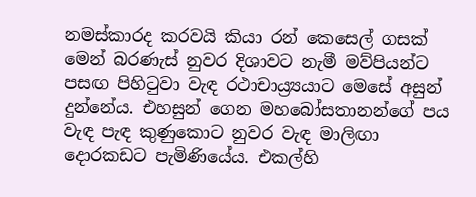නමස්කාරද කරවයි කියා රන් කෙසෙල් ගසක් මෙන් බරණැස් නුවර දිශාවට නැමී මව්පියන්ට පසඟ පිහිටුවා වැඳ රථාචාය්‍ර්‍යයාට මෙසේ අසුන් දුන්නේය. එහසුන් ගෙන මහබෝසතානන්ගේ පය වැඳ පැඳ කුණුකොට නුවර වැඳ මාලිඟා දොරකඩට පැමිණියේය. එකල්හි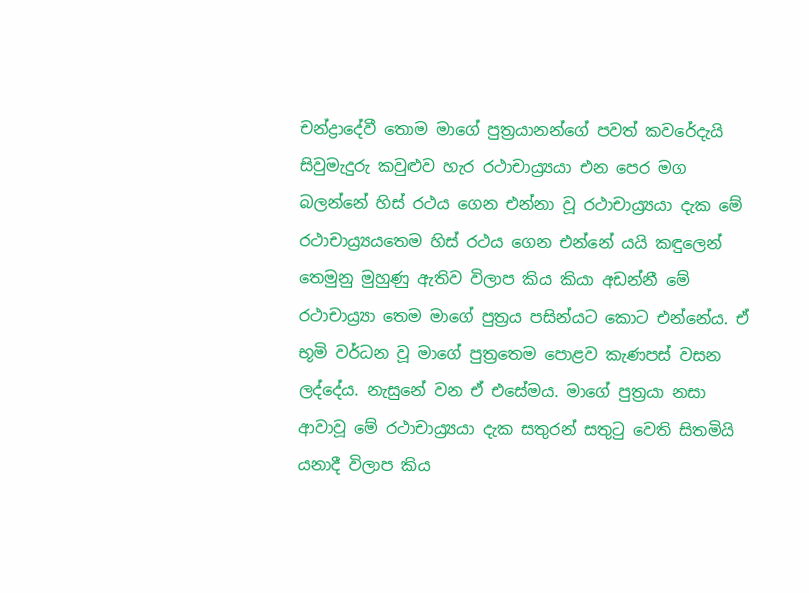චන්ද්‍රාදේවී තොම මාගේ පුත්‍රයානන්ගේ පවත් කවරේදැයි සිවුමැදුරු කවුළුව හැර රථාචාය්‍ර්‍යයා එන පෙර මග බලන්නේ හිස් රථය ගෙන එන්නා වූ රථාචාය්‍ර්‍යයා දැක මේ රථාචාය්‍ර්‍යයතෙම හිස් රථය ගෙන එන්නේ යයි කඳුලෙන් තෙමුනු මුහුණු ඇතිව විලාප කිය කියා අඩන්නී මේ රථාචාය්‍ර්‍යා තෙම මාගේ පුත්‍රය පසින්යට කොට එන්නේය. ඒ භූමි වර්ධන වූ මාගේ පුත්‍රතෙම පොළව කැණපස් වසන ලද්දේය. නැසුනේ වන ඒ එසේමය. මාගේ පුත්‍රයා නසා ආවාවූ මේ රථාචාය්‍ර්‍යයා දැක සතුරන් සතුටු වෙති සිතමියි යනාදී විලාප කිය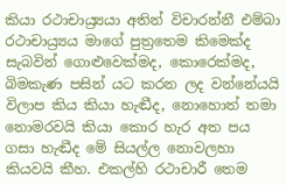කියා රථාචාය්‍ර්‍යයා අතින් විචාරන්නී එම්බා රථාචාය්‍ර්‍යය මාගේ පුත්‍රතෙම කිමෙක්ද සැබවින් ගොළුවෙක්මද, කොරෙක්මද, බිමකැණ පසින් යට කරන ලද වන්නේයයි විලාප කිය කියා හැඬීද, නොහොත් තමා නොමරවයි කියා කොර හැර අත පය ගසා හැඬීද මේ සියල්ල නොවලහා කියවයි කීහ. එකල්හි රථාචාරී තෙම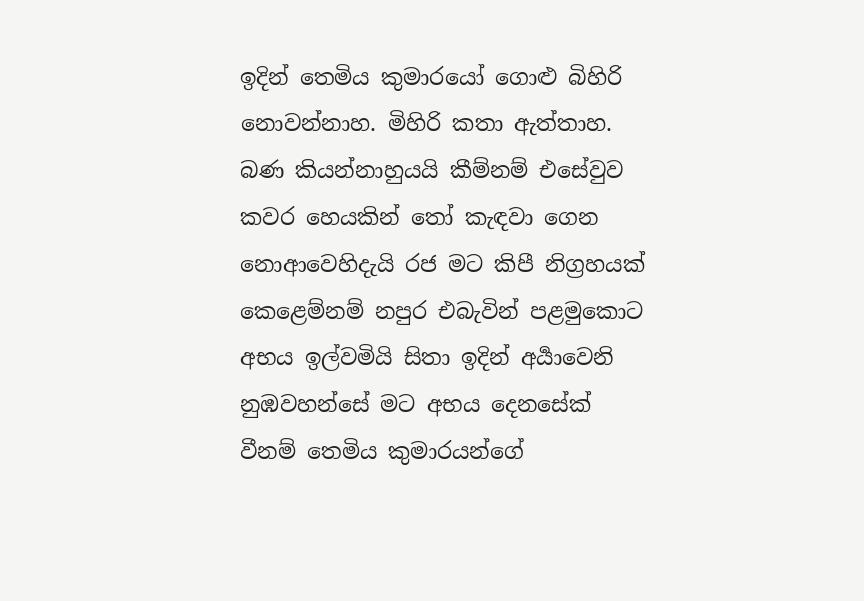ඉදින් තෙමිය කුමාරයෝ ගොළු බිහිරි නොවන්නාහ. මිහිරි කතා ඇත්තාහ. බණ කියන්නාහුයයි කීම්නම් එසේවුව කවර හෙයකින් තෝ කැඳවා ගෙන නොආවෙහිදැයි රජ මට කිපී නිග්‍රහයක් කෙළෙම්නම් නපුර එබැවින් පළමුකොට අභය ඉල්වමියි සිතා ඉදින් අර්‍යාවෙනි නුඹවහන්සේ මට අභය දෙනසේක් වීනම් තෙමිය කුමාරයන්ගේ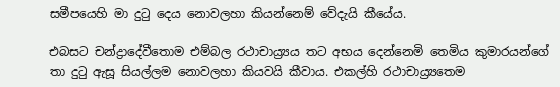සමීපයෙහි මා දුටු දෙය නොවලහා කියන්නෙම් වේදැයි කීයේය.

එබසට චන්ද්‍රාදේවීතොම එම්බල රථාචාය්‍ර්‍යය තට අභය දෙන්නෙමි තෙමිය කුමාරයන්ගේ තා දුටු ඇසූ සියල්ලම නොවලහා කියවයි කීවාය. එකල්හි රථාචාය්‍ර්‍යතෙම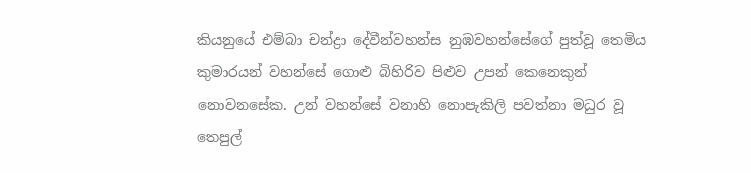කියනුයේ එම්බා චන්ද්‍රා දේවීන්වහන්ස නුඹවහන්සේගේ පුත්වූ තෙමිය කුමාරයන් වහන්සේ ගොළු බිහිරිව පිළුව උපන් කෙනෙකුන් නොවනසේක. උන් වහන්සේ වනාහි නොපැකිලි පවත්නා මධුර වූ තෙපුල්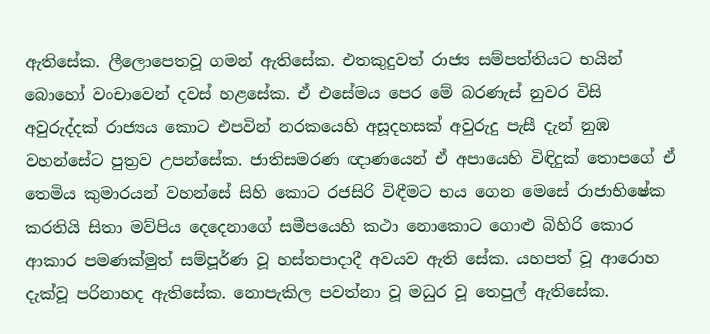ඇතිසේක. ලීලොපෙතවූ ගමන් ඇතිසේක. එතකුදුවත් රාජ්‍ය සම්පත්තියට භයින් බොහෝ වංචාවෙන් දවස් හළසේක. ඒ එසේමය පෙර මේ බරණැස් නුවර විසි අවුරුද්දක් රාජ්‍යය කොට එපවින් නරකයෙහි අසූදහසක් අවුරුදු පැසී දැන් නුඹ වහන්සේට පුත්‍රව උපන්සේක. ජාතිසමරණ ඥාණයෙන් ඒ අපායෙහි විඳිදුක් තොපගේ ඒ තෙමිය කුමාරයන් වහන්සේ සිහි කොට රජසිරි විඳීමට භය ගෙන මෙසේ රාජාභිෂේක කරතියි සිතා මව්පිය දෙදෙනාගේ සමීපයෙහි කථා නොකොට ගොළු බිහිරි කොර ආකාර පමණක්මුත් සම්පූර්ණ වූ හස්තපාදාදී අවයව ඇති සේක. යහපත් වූ ආරොහ දැක්වූ පරිනාහද ඇතිසේක. නොපැකිල පවත්නා වූ මධුර වූ තෙපුල් ඇතිසේක.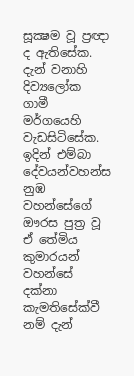සූක්‍ෂම වූ ප්‍රඥා ද ඇතිසේක. දැන් වනාහි දිව්‍යලෝක ගාමී මර්ගයෙහි වැඩසිටිසේක. ඉදින් එම්බා දේවයන්වහන්ස නුඹ වහන්සේගේ ඖරස පුත්‍ර වූ ඒ තේමිය කුමාරයන් වහන්සේ දක්නා කැමතිසේක්වී නම් දැන්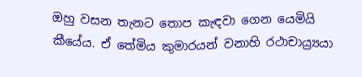ඔහු වසන තැනට තොප කැඳවා ගෙන යෙමියි කීයේය. ඒ තේමිය කුමාරයන් වනාහි රථාචාය්‍ර්‍යයා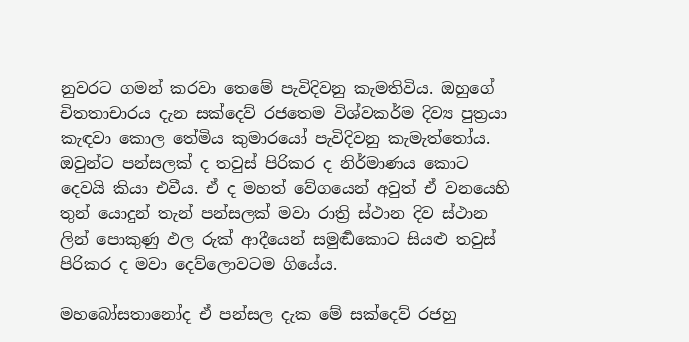නුවරට ගමන් කරවා තෙමේ පැවිදිවනු කැමතිවිය. ඔහුගේ චිතතාචාරය දැන සක්දෙව් රජතෙම විශ්වකර්ම දිව්‍ය පුත්‍රයා කැඳවා කොල තේමිය කුමාරයෝ පැවිදිවනු කැමැත්තෝය. ඔවුන්ට පන්සලක් ද තවුස් පිරිකර ද නිර්මාණය කොට දෙවයි කියා එවීය. ඒ ද මහත් වේගයෙන් අවුත් ඒ වනයෙහි තුන් යොදුන් තැන් පන්සලක් මවා රාත්‍රි ස්ථාන දිව ස්ථාන ලින් පොකුණු ඵල රුක් ආදීයෙන් සමුර්‍ඬකොට සියළු තවුස් පිරිකර ද මවා දෙව්ලොවටම ගියේය.

මහබෝසතානෝද ඒ පන්සල දැක මේ සක්දෙව් රජහු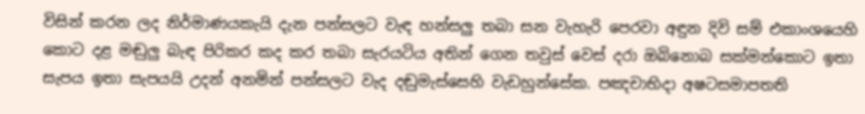විසින් කරන ලද නිර්මාණයකැයි දැන පන්සලට වැඳ හන්සලු තබා සන වැහැරි පෙරවා අඳුන දිවි සම් එකාංශයෙහි කොට දළ මඬුලු බැඳ පිරිකර කද කර තබා සැරයටිය අතින් ගෙන තවුස් වෙස් දරා ඔබිනොබ සක්මන්කොට ඉතා සැපය ඉතා සැපයයි උදන් අනමින් පන්සලට වැද දඬුමැස්සෙහි වැඩහුන්සේක. පඤචාභිදා අෂටසමාපතති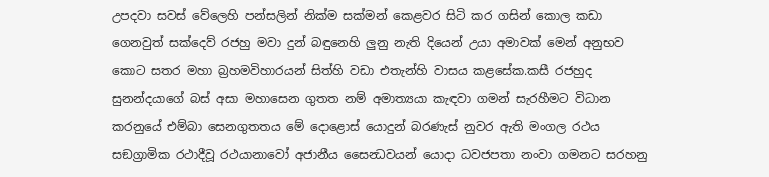උපදවා සවස් වේලෙහි පන්සලින් නික්ම සක්මන් කෙළවර සිටි කර ගසින් කොල කඩා ගෙනවුත් සක්දෙව් රජහු මවා දුන් බඳුනෙහි ලුනු නැති දියෙන් උයා අමාවක් මෙන් අනුභව කොට සතර මහා බ්‍රහමවිහාරයන් සිත්හි වඩා එතැන්හි වාසය කළසේක.කසී රජහුද සුනන්දයාගේ බස් අසා මහාසෙන ගුතත නම් අමාත්‍යයා කැඳවා ගමන් සැරහීමට විධාන කරනුයේ එම්බා සෙනගුතතය මේ දොළොස් යොදුන් බරණැස් නුවර ඇති මංගල රථය සඞග්‍රාමික රථාදීවූ රථයානාවෝ අජානීය සෛන්‍ධවයන් යොදා ධවජපතා නංවා ගමනට සරහනු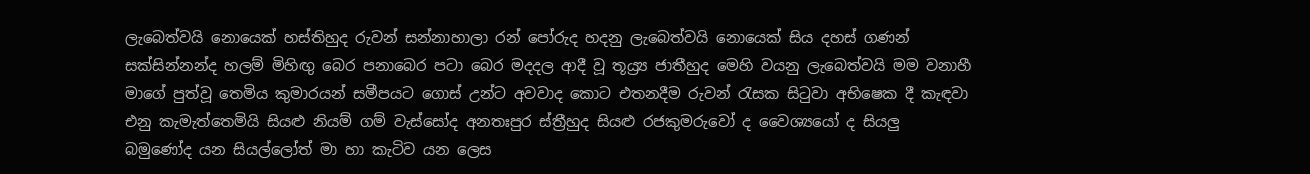ලැබෙත්වයි නොයෙක් හස්තිහුද රුවන් සන්නාහාලා රන් පෝරුද හදනු ලැබෙත්වයි නොයෙක් සිය දහස් ගණන් සක්සින්නන්ද හලම් මිහිඟු බෙර පනාබෙර පටා බෙර මදදල ආදී වූ තූය්‍ර්‍ය ජාතීහුද මෙහි වයනු ලැබෙත්වයි මම වනාහී මාගේ පුත්වූ තෙමිය කුමාරයන් සමීපයට ගොස් උන්ට අවවාද කොට එතනදීම රුවන් රැසක සිටුවා අභිෂෙක දී කැඳවා එනු කැමැත්තෙමියි සියළු නියම් ගම් වැස්සෝද අනතඃපුර ස්ත්‍රීහුද සියළු රජකුමරුවෝ ද වෛශ්‍යයෝ ද සියලු බමුණෝද යන සියල්ලෝත් මා හා කැටිව යන ලෙස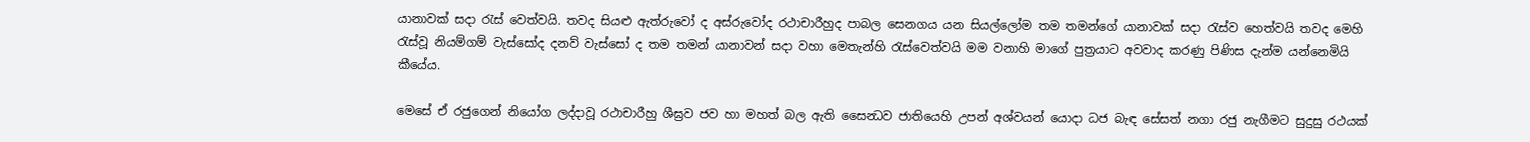යානාවක් සදා රැස් වෙත්වයි. තවද සියළු ඇත්රුවෝ ද අස්රුවෝද රථාචාරීහුද පාබල සෙනගය යන සියල්ලෝම තම තමන්ගේ යානාවක් සදා රැස්ව හෙත්වයි තවද මෙහි රැස්වූ නියම්ගම් වැස්සෝද දනව් වැස්සෝ ද තම තමන් යානාවන් සදා වහා මෙතැන්හි රැස්වෙත්වයි මම වනාහි මාගේ පුත්‍රයාට අවවාද කරණු පිණිස දැන්ම යන්නෙමියි කීයේය.

මෙසේ ඒ රජුගෙන් නියෝග ලද්දාවූ රථාචාරීහු ශීඝ්‍රව ජව හා මහත් බල ඇති සෛන්‍ධව ජාතියෙහි උපන් අශ්වයන් යොදා ධජ බැඳ සේසත් නගා රජු නැගීමට සුදුසු රථයක්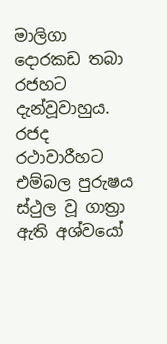මාලිගා දොරකඩ තබා රජහට දැන්වූවාහුය. රජද රථාවාරීහට එම්බල පුරුෂය ස්ථුල වූ ගාත්‍රා ඇති අශ්වයෝ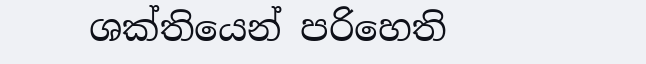ශක්තියෙන් පරිහෙති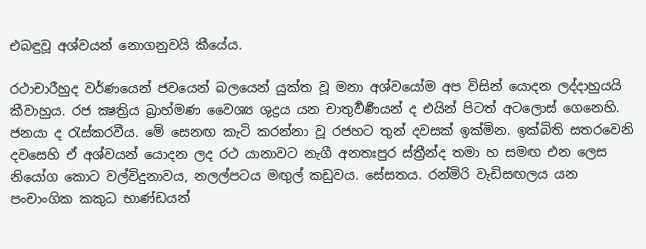එබඳුවූ අශ්වයන් නොගනුවයි කීයේය.

රථාචාරීහුද වර්ණයෙන් ජවයෙන් බලයෙන් යුක්ත වූ මනා අශ්වයෝම අප විසින් යොදන ලද්දාහුයයි කීවාහුය. රජ ක්‍ෂත්‍රිය බ්‍රාහ්මණ වෛශ්‍ය ශුද්‍රය යන චාතුර්‍වර්‍ණයන් ද එයින් පිටත් අටලොස් ගෙනෙහි. ජනයා ද රැස්කරවීය. මේ සෙනඟ කැටි කරන්නා වූ රජහට තුන් දවසක් ඉක්මින. ඉක්බිති සතරවෙනි දවසෙහි ඒ අශ්වයන් යොදන ලද රථ යානාවට නැගී අනතඃපුර ස්ත්‍රීන්ද තමා හ සමඟ එන ලෙස නියෝග කොට වල්විදුනාවය, නලල්පටය මඟුල් කඩුවය. සේසතය. රන්මිරි වැඩිසඟලය යන පංචාංගික කකුධ භාණ්ඩයන්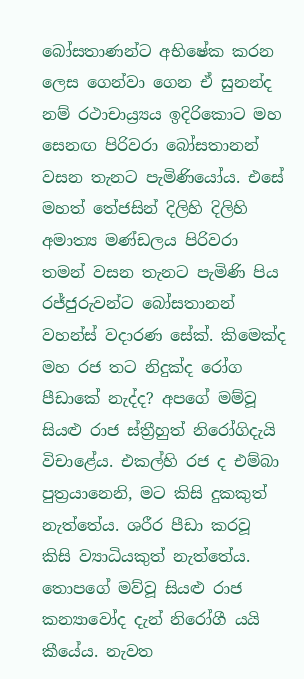බෝසතාණන්ට අභිෂේක කරන ලෙස ගෙන්වා ගෙන ඒ සුනන්ද නම් රථාචාය්‍ර්‍යය ඉදිරිකොට මහ සෙනඟ පිරිවරා බෝසතානන් වසන තැනට පැමිණියෝය. එසේ මහත් තේජසින් දිලිහි දිලිහි අමාත්‍ය මණ්ඩලය පිරිවරා තමන් වසන තැනට පැමිණි පිය රජ්ජුරුවන්ට බෝසතානන් වහන්ස් වදාරණ සේක්. කිමෙක්ද මහ රජ තට නිදුක්ද රෝග පීඩාකේ නැද්ද? අපගේ මම්වූ සියළු රාජ ස්ත්‍රීහුත් නිරෝගිදැයි විචාළේය. එකල්හි රජ ද එම්බා පුත්‍රයානෙනි, මට කිසි දුකකුත් නැත්තේය. ශරීර පීඩා කරවූ කිසි ව්‍යාධියකුත් නැත්තේය. තොපගේ මව්වූ සියළු රාජ කන්‍යාවෝද දැන් නිරෝගී යයි කීයේය. නැවත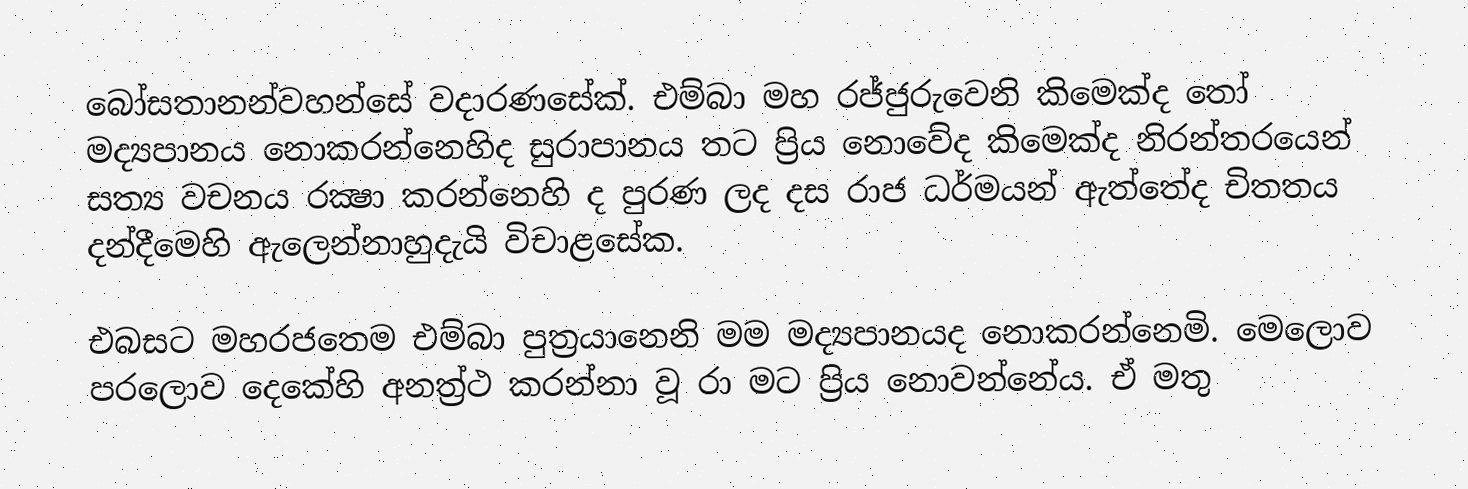බෝසතානන්වහන්සේ වදාරණසේක්. එම්බා මහ රජ්ජුරුවෙනි කිමෙක්ද තෝ මද්‍යපානය නොකරන්නෙහිද සුරාපානය තට ප්‍රිය නොවේද කිමෙක්ද නිරන්තරයෙන් සත්‍ය වචනය රක්‍ෂා කරන්නෙහි ද පුරණ ලද දස රාජ ධර්මයන් ඇත්තේද චිතතය දන්දීමෙහි ඇලෙන්නාහුදැයි විචාළසේක.

එබසට මහරජතෙම එම්බා පුත්‍රයානෙනි මම මද්‍යපානයද නොකරන්නෙමි. මෙලොව පරලොව දෙකේහි අනත්‍ර්‍ථ කරන්නා වූ රා මට ප්‍රිය නොවන්නේය. ඒ මතු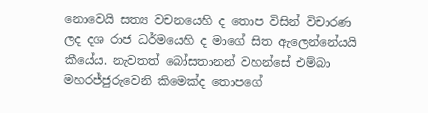නොවෙයි සත්‍ය වචනයෙහි ද තොප විසින් විචාරණ ලද දශ රාජ ධර්මයෙහි ද මාගේ සිත ඇලෙන්නේයයි කීයේය. නැවතත් බෝසතානන් වහන්සේ එම්බා මහරජ්ජුරුවෙනි කිමෙක්ද තොපගේ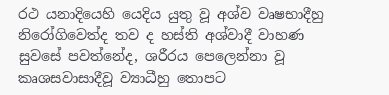රථ යනාදියෙහි යෙදිය යුතු වූ අශ්ව වෘෂභාදීහු නිරෝගිවෙත්ද තව ද හස්ති අශ්වාදී වාහණ සුවසේ පවත්නේද, ශරීරය පෙලෙන්නා වූ කෘශසවාසාදීවූ ව්‍යාධීහු තොපට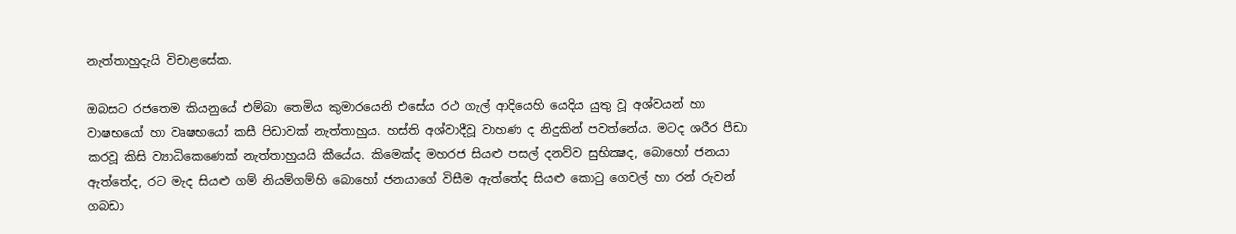නැත්තාහුදැයි විචාළසේක.

ඔබසට රජතෙම කියනුයේ එම්බා තෙමිය කුමාරයෙනි එසේය රථ ගැල් ආදියෙහි යෙදිය යුතු වූ අශ්වයන් හා වාෂභයෝ හා වෘෂභයෝ කසී පිඩාවක් නැත්තාහුය. හස්ති අශ්වාදීවූ වාහණ ද නිදුකින් පවත්නේය. මටද ශරීර පීඩා කරවූ කිසි ව්‍යාධිකෙණෙක් නැත්තාහුයයි කීයේය. කිමෙක්ද මහරජ සියළු පසල් දනව්ව සුභික්‍ෂද, බොහෝ ජනයා ඇත්තේද, රට මැද සියළු ගම් නියම්ගම්හි බොහෝ ජනයාගේ විසීම ඇත්තේද සියළු කොටු ගෙවල් හා රන් රුවන් ගබඩා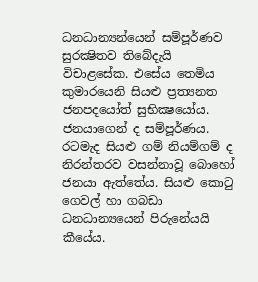ධනධාන්‍යන්යෙන් සම්පූර්ණව සුරක්‍ෂිතව තිබේදැයි විචාළසේක. එසේය තෙමිය කුමාරයෙනි සියළු ප්‍රත්‍යනත ජනපදයෝත් සුභික්‍ෂයෝය. ජනයාගෙන් ද සම්පූර්ණය. රටමැද සියළු ගම් නියම්ගම් ද නිරන්තරව වසන්නාවූ බොහෝ ජනයා ඇත්තේය. සියළු කොටු ගෙවල් හා ගබඩා ධනධාන්‍යයෙන් පිරුනේයයි කීයේය.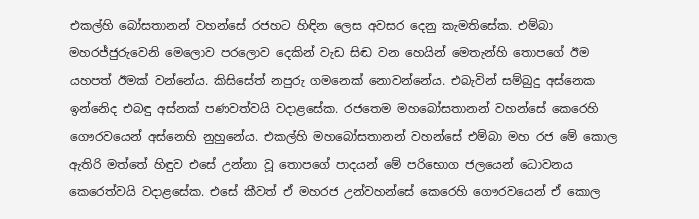එකල්හි බෝසතානන් වහන්සේ රජහට හිඳින ලෙස අවසර දෙනු කැමතිසේක. එම්බා මහරජ්ජුරුවෙනි මෙලොව පරලොව දෙකින් වැඩ සිඬ වන හෙයින් මෙතැන්හි තොපගේ ඊම යහපත් ඊමක් වන්නේය. කිසිසේත් නපුරු ගමනෙක් නොවන්නේය. එබැවින් සම්බුදු අස්නෙක ඉන්නෙිද එබඳු අස්නක් පණවත්වයි වදාළසේක. රජතෙම මහබෝසතානන් වහන්සේ කෙරෙහි ගෞරවයෙන් අස්නෙහි නුහුනේය. එකල්හි මහබෝසතානන් වහන්සේ එම්බා මහ රජ මේ කොල ඇතිරි මත්තේ හිඳුව එසේ උන්නා වූ තොපගේ පාදයන් මේ පරිභොග ජලයෙන් ධොවනය කෙරෙත්වයි වදාළසේක. එසේ කීවත් ඒ මහරජ උන්වහන්සේ කෙරෙහි ගෞරවයෙන් ඒ කොල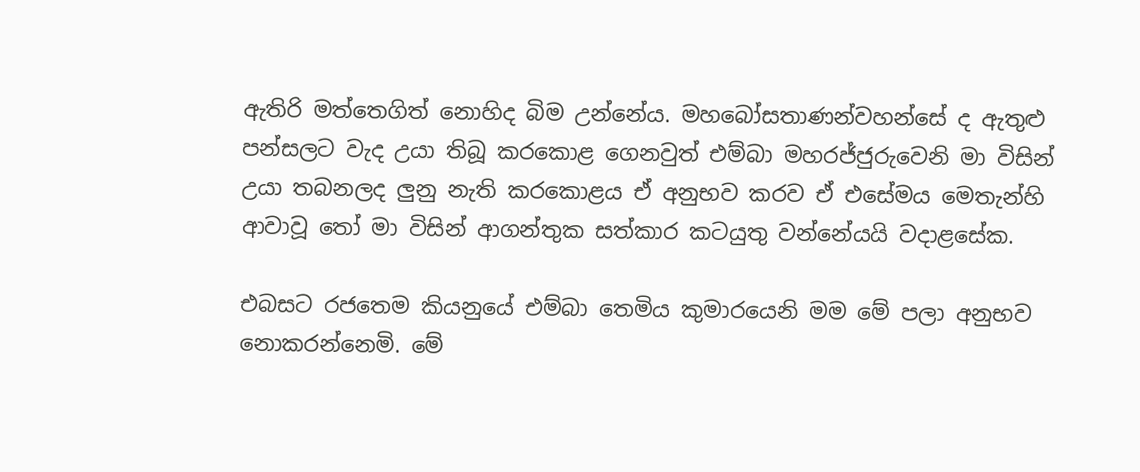ඇතිරි මත්තෙගිත් නොහිද බිම උන්නේය. මහබෝසතාණන්වහන්සේ ද ඇතුළු පන්සලට වැද උයා තිබූ කරකොළ ගෙනවුත් එම්බා මහරජ්ජුරුවෙනි මා විසින් උයා තබනලද ලුනු නැති කරකොළය ඒ අනුභව කරව ඒ එසේමය මෙතැන්හි ආවාවූ තෝ මා විසින් ආගන්තුක සත්කාර කටයුතු වන්නේයයි වදාළසේක.

එබසට රජතෙම කියනුයේ එම්බා තෙමිය කුමාරයෙනි මම මේ පලා අනුභව නොකරන්නෙමි. මේ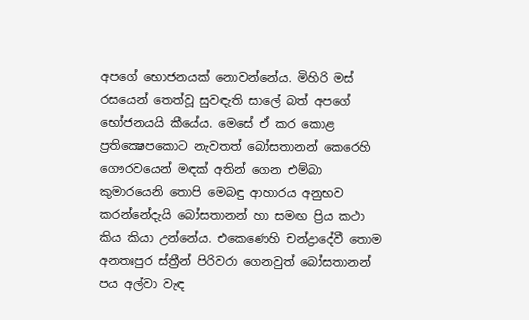අපගේ භොජනයක් නොවන්නේය. මිහිරි මස් රසයෙන් තෙත්වූ සුවඳැති සාලේ බත් අපගේ භෝජනයයි කීයේය. මෙසේ ඒ කර කොළ ප්‍රතික්‍ෂෙපකොට නැවතත් බෝසතානන් කෙරෙහි ගෞරවයෙන් මඳක් අතින් ගෙන එම්බා කුමාරයෙනි තොපි මෙබඳු ආහාරය අනුභව කරන්නේදැයි බෝසතානන් හා සමඟ ප්‍රිය කථා කිය කියා උන්නේය. එකෙණෙහි චන්ද්‍රාදේවී තොම අනතඃපුර ස්ත්‍රීන් පිරිවරා ගෙනවුත් බෝසතානන් පය අල්වා වැඳ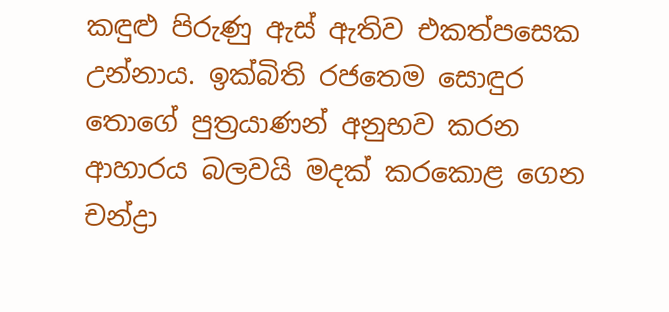කඳුළු පිරුණු ඇස් ඇතිව එකත්පසෙක උන්නාය. ඉක්බිති රජතෙම සොඳුර තොගේ පුත්‍රයාණන් අනුභව කරන ආහාරය බලවයි මදක් කරකොළ ගෙන චන්ද්‍රා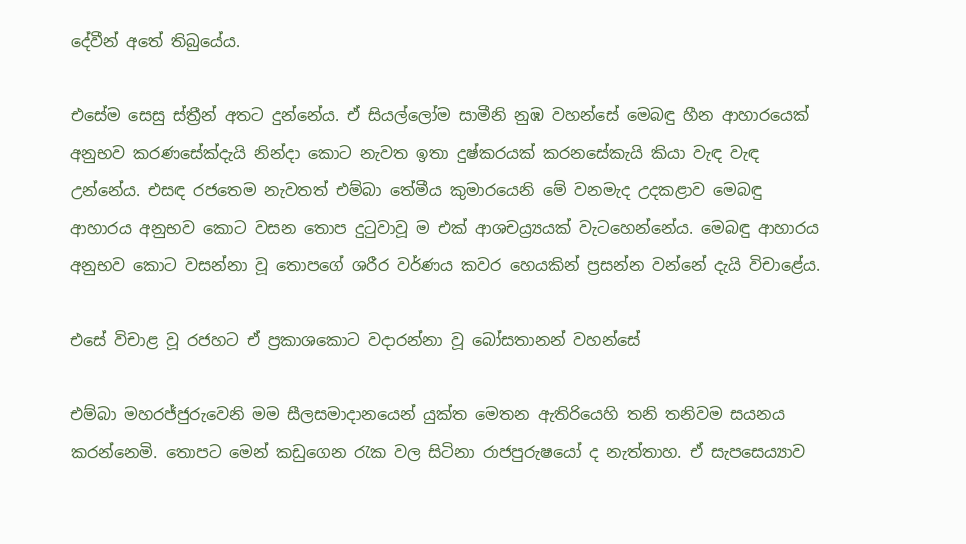දේවීන් අතේ තිබුයේය.

එසේම සෙසු ස්ත්‍රීන් අතට දුන්නේය. ඒ සියල්ලෝම සාමීනි නුඹ වහන්සේ මෙබඳු හීන ආහාරයෙක් අනුභව කරණසේක්දැයි නින්දා කොට නැවත ඉතා දුෂ්කරයක් කරනසේකැයි කියා වැඳ වැඳ උන්නේය. එසඳ රජතෙම නැවතත් එම්බා තේමීය කුමාරයෙනි මේ වනමැද උදකළාව මෙබඳු ආහාරය අනුභව කොට වසන තොප දුටුවාවූ ම එක් ආශචය්‍ර්‍යයක් වැටහෙන්නේය. මෙබඳු ආහාරය අනුභව කොට වසන්නා වූ තොපගේ ශරීර වර්ණය කවර හෙයකින් ප්‍රසන්න වන්නේ දැයි විචාළේය.

එසේ විචාළ වූ රජහට ඒ ප්‍රකාශකොට වදාරන්නා වූ බෝසතානන් වහන්සේ

එම්බා මහරජ්ජුරුවෙනි මම සීලසමාදානයෙන් යුක්ත මෙතන ඇතිරියෙහි තනි තනිවම සයනය කරන්නෙමි. තොපට මෙන් කඩුගෙන රැක වල සිටිනා රාජපුරුෂයෝ ද නැත්තාහ. ඒ සැපසෙය්‍යාව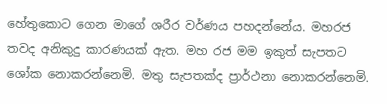හේතුකොට ගෙන මාගේ ශරීර වර්ණය පහදන්නේය. මහරජ තවද අනිකුදු කාරණයක් ඇත. මහ රජ මම ඉකුත් සැපතට ශෝක නොකරන්නෙමි. මතු සැපතක්ද ප්‍රාර්ථනා නොකරන්නෙමි.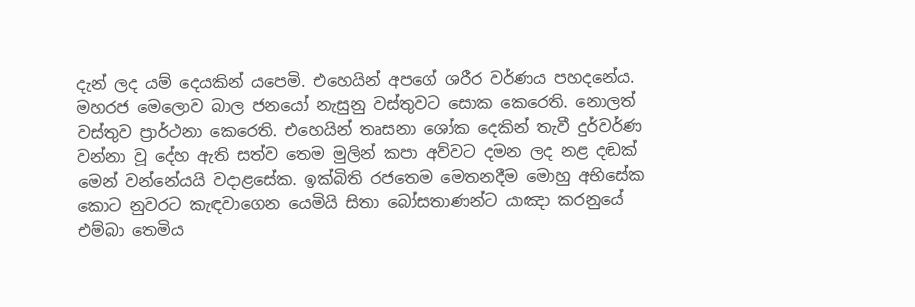දැන් ලද යම් දෙයකින් යපෙමි. එහෙයින් අපගේ ශරීර වර්ණය පහදනේය. මහරජ මෙලොව බාල ජනයෝ නැසුනු වස්තුවට සොක කෙරෙති. නොලත් වස්තුව ප්‍රාර්ථනා කෙරෙති. එහෙයින් තෘසනා ශෝක දෙකින් තැවී දුර්වර්ණ වන්නා වූ දේහ ඇති සත්ව තෙම මුලින් කපා අව්වට දමන ලද නළ දඬක් මෙන් වන්නේයයි වදාළසේක. ඉක්බිති රජතෙම මෙතනදීම මොහු අභිසේක කොට නුවරට කැඳවාගෙන යෙමියි සිතා බෝසතාණන්ට යාඤා කරනුයේ එම්බා තෙමිය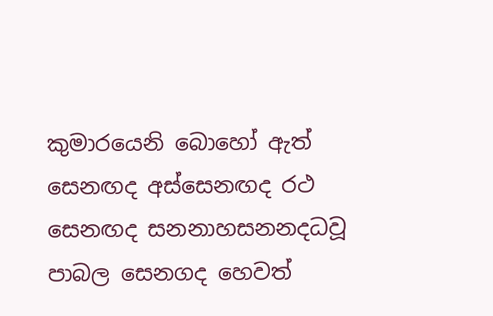කුමාරයෙනි බොහෝ ඇත් සෙනඟද අස්සෙනඟද රථ සෙනඟද සනනාහසනනදධවූ පාබල සෙනගද හෙවත්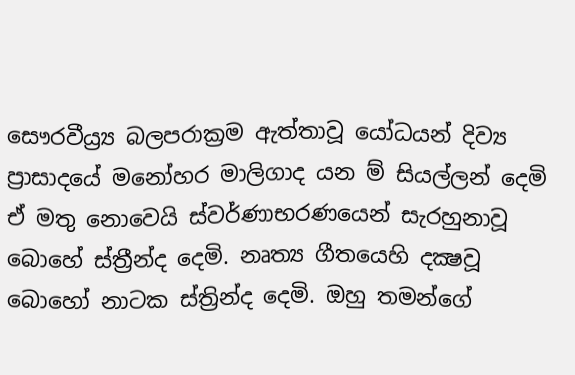සෞරවීය්‍ර්‍ය බලපරාක්‍රම ඇත්තාවූ යෝධයන් දිව්‍ය ප්‍රාසාදයේ මනෝහර මාලිගාද යන ම් සියල්ලන් දෙමි ඒ මතු නොවෙයි ස්වර්ණාභරණයෙන් සැරහුනාවූ බොහේ ස්ත්‍රීන්ද දෙමි. නෘත්‍ය ගීතයෙහි දක්‍ෂවූ බොහෝ නාටක ස්ත්‍රින්ද දෙමි. ඔහු තමන්ගේ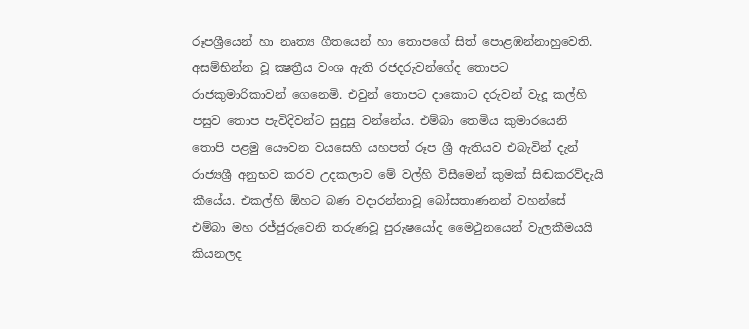රූපශ්‍රීයෙන් හා නෘත්‍ය ගීතයෙන් හා තොපගේ සිත් පොළඹන්නාහුවෙති. අසම්භින්න වූ ක්‍ෂත්‍රීය වංශ ඇති රජදරුවන්ගේද තොපට රාජකුමාරිකාවන් ගෙනෙමි. එවුන් තොපට දාකොට දරුවන් වැදූ කල්හි පසුව තොප පැවිදිවන්ට සුදුසු වන්නේය. එම්බා තෙමිය කුමාරයෙනි තොපි පළමු යෞවන වයසෙහි යහපත් රූප ශ්‍රී ඇතියව එබැවින් දැන් රාජ්‍යශ්‍රී අනුභව කරව උදකලාව මේ වල්හි විසීමෙන් කුමක් සිඬකරව්දැයි කීයේය. එකල්හි ඕහට බණ වදාරන්නාවූ බෝසතාණනන් වහන්සේ එම්බා මහ රජ්ජුරුවෙනි තරුණවූ පුරුෂයෝද මෛථුනයෙන් වැලකීමයයි කියනලද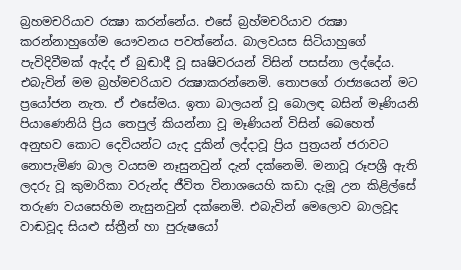බ්‍රහමචරියාව රක්‍ෂා කරන්නේය. එසේ බ්‍රහ්මචරියාව රක්‍ෂා කරන්නාහුගේම යෞවනය පවත්නේය. බාලවයස සිටියාහුගේ පැවිදිවීමක් ඇද්ද ඒ බුඬාදී වූ සෘෂිවරයන් විසින් පසස්නා ලද්දේය. එබැවින් මම බ්‍රහ්මචරියාව රක්‍ෂාකරන්නෙමි. තොපගේ රාජ්‍යයෙන් මට ප්‍රයෝජන නැත. ඒ එසේමය. ඉතා බාලයන් වූ බොලඳ බසින් මෑණියනි පියාණෙනියි ප්‍රිය තෙපුල් කියන්නා වූ මෑණියන් විසින් බෙහෙත් අනුභව කොට දෙවියන්ට යැද දුකින් ලද්දාවූ ප්‍රිය පුත්‍රයන් ජරාවට නොපැමිණ බාල වයසම නෑසුනවුන් දැන් දක්නෙමි. මනාවූ රූපශ්‍රී ඇති ලදරු වූ කුමාරිකා වරුන්ද ජීවිත විනාශයෙහි කඩා දැමූ උන කිළිල්සේ තරුණ වයසෙහිම නැසුනවුන් දක්නෙමි. එබැවින් මෙලොව බාලවූද වාඬවූද සියළු ස්ත්‍රීන් හා පුරුෂයෝ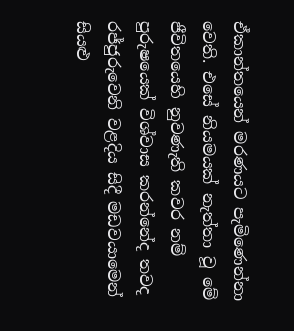ඒකාන්තයෙන් මරණයට පැමිණෙන්නා වෙති. එසේ නියමයක් නැත්තා වූ මේ ජීවිතයෙහි නුවණැති කවර නම් පුරුෂයෙක් විශ්වාස කරන්නේද තවද රජ්ජුරුවෙනි වළදිය සිදී මඩවයාමෙන් සියළු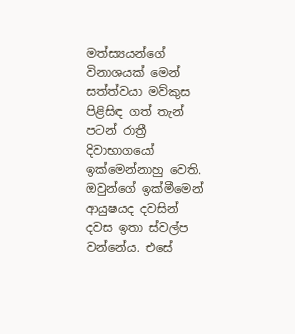මත්ස්‍යයන්ගේ විනාශයක් මෙන් සත්ත්වයා මව්කුස පිළිසිඳ ගත් තැන් පටන් රාත්‍රී දිවාභාගයෝ ඉක්මෙන්නාහු වෙති. ඔවුන්ගේ ඉක්මීමෙන් ආයුෂයද දවසින් දවස ඉතා ස්වල්ප වන්නේය. එසේ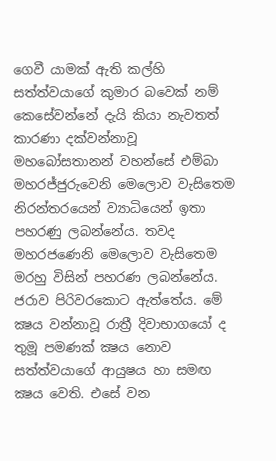ගෙවී යාමක් ඇති කල්හි සත්ත්වයාගේ කුමාර බවෙක් නම් කෙසේවන්නේ දැයි කියා නැවතත් කාරණා දක්වන්නාවූ මහබෝසතානන් වහන්සේ එම්බා මහරජ්ජුරුවෙනි මෙලොව වැසිතෙම නිරන්තරයෙන් ව්‍යාධියෙන් ඉතා පහරණු ලබන්නේය. තවද මහරජණෙනි මෙලොව වැසිතෙම මරහු විසින් පහරණ ලබන්නේය. ජරාව පිරිවරකොට ඇත්තේය. මේ ක්‍ෂය වන්නාවූ රාත්‍රී දිවාභාගයෝ ද තුමූ පමණක් ක්‍ෂය නොව සත්ත්වයාගේ ආයුෂය හා සමඟ ක්‍ෂය වෙති. එසේ වන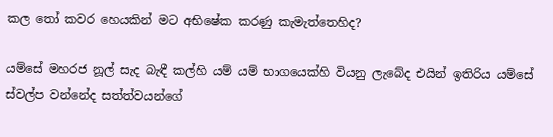කල තෝ කවර හෙයකින් මට අභිෂේක කරණු කැමැත්තෙහිද?

යම්සේ මහරජ නූල් සැද බැඳී කල්හි යම් යම් භාගයෙක්හි වියනු ලැබේද එයින් ඉතිරිය යම්සේ ස්වල්ප වන්නේද සත්ත්වයන්ගේ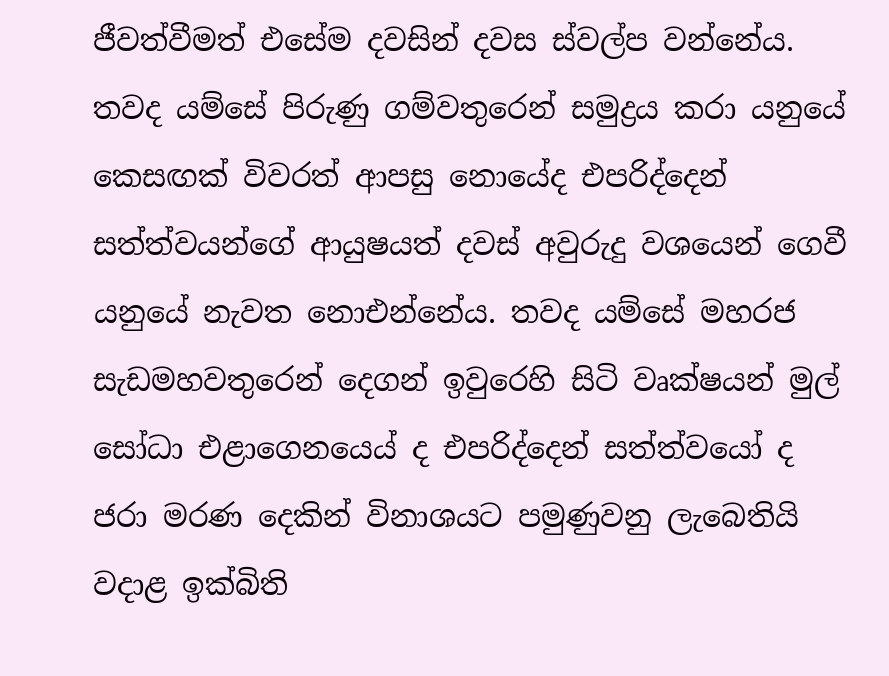ජීවත්වීමත් එසේම දවසින් දවස ස්වල්ප වන්නේය. තවද යම්සේ පිරුණු ගම්වතුරෙන් සමුද්‍රය කරා යනුයේ කෙසඟක් විවරත් ආපසු නොයේද එපරිද්දෙන් සත්ත්වයන්ගේ ආයුෂයත් දවස් අවුරුදු වශයෙන් ගෙවී යනුයේ නැවත නොඑන්නේය. තවද යම්සේ මහරජ සැඩමහවතුරෙන් දෙගන් ඉවුරෙහි සිටි වෘක්ෂයන් මුල් සෝධා එළාගෙනයෙය් ද එපරිද්දෙන් සත්ත්වයෝ ද ජරා මරණ දෙකින් විනාශයට පමුණුවනු ලැබෙතියි වදාළ ඉක්බිති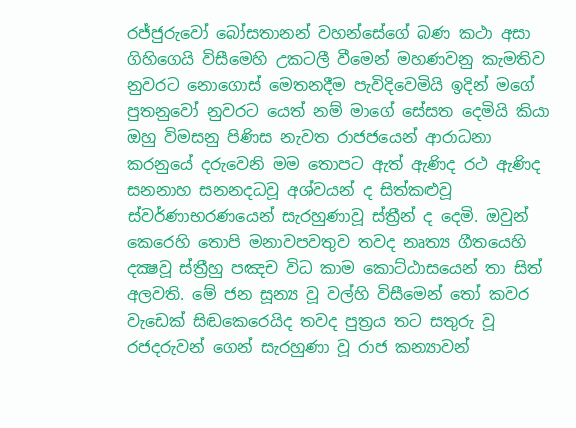රජ්ජුරුවෝ බෝසතානන් වහන්සේගේ බණ කථා අසා ගිහිගෙයි විසීමෙහි උකටලී වීමෙන් මහණවනු කැමතිව නුවරට නොගොස් මෙතනදීම පැවිදිවෙමියි ඉදින් මගේ පුතනුවෝ නුවරට යෙත් නම් මාගේ සේසත දෙමියි කියා ඔහු විමසනු පිණිස නැවත රාජජයෙන් ආරාධනා කරනුයේ දරුවෙනි මම තොපට ඇත් ඇණිද රථ ඇණිද සනනාහ සනනදධවූ අශ්වයන් ද සිත්කළුවූ ස්වර්ණාභරණයෙන් සැරහුණාවූ ස්ත්‍රීන් ද දෙමි. ඔවුන් කෙරෙහි තොපි මනාවපවතුව තවද නෘත්‍ය ගීතයෙහි දක්‍ෂවූ ස්ත්‍රීහු පඤච විධ කාම කොට්ඨාසයෙන් තා සිත් අලවති. මේ ජන සූන්‍ය වූ වල්හි විසීමෙන් තෝ කවර වැඩෙක් සිඬකෙරෙයිද තවද පුත්‍රය තට සතුරු වූ රජදරුවන් ගෙන් සැරහුණා වූ රාජ කන්‍යාවන්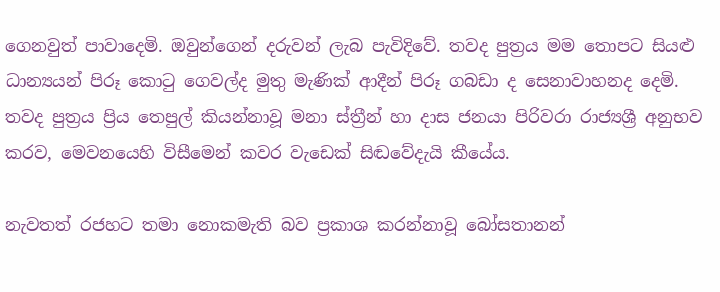ගෙනවුත් පාවාදෙමි. ඔවුන්ගෙන් දරුවන් ලැබ පැවිදිවේ. තවද පුත්‍රය මම තොපට සියළු ධාන්‍යයන් පිරූ කොටු ගෙවල්ද මුතු මැණික් ආදීන් පිරූ ගබඩා ද සෙනාවාහනද දෙමි. තවද පුත්‍රය ප්‍රිය තෙපුල් කියන්නාවූ මනා ස්ත්‍රීන් හා දාස ජනයා පිරිවරා රාජ්‍යශ්‍රී අනුභව කරව, මෙවනයෙහි විසීමෙන් කවර වැඩෙක් සිඬවේදැයි කීයේය.

නැවතත් රජහට තමා නොකමැති බව ප්‍රකාශ කරන්නාවූ බෝසතානන්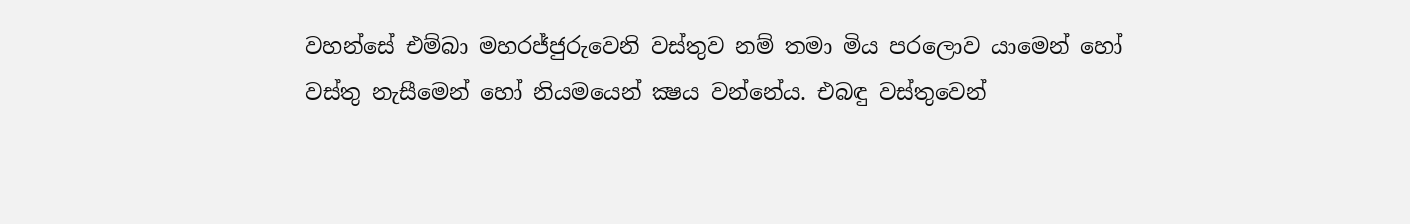වහන්සේ එම්බා මහරජ්ජුරුවෙනි වස්තුව නම් තමා මිය පරලොව යාමෙන් හෝ වස්තු නැසීමෙන් හෝ නියමයෙන් ක්‍ෂය වන්නේය. එබඳු වස්තුවෙන්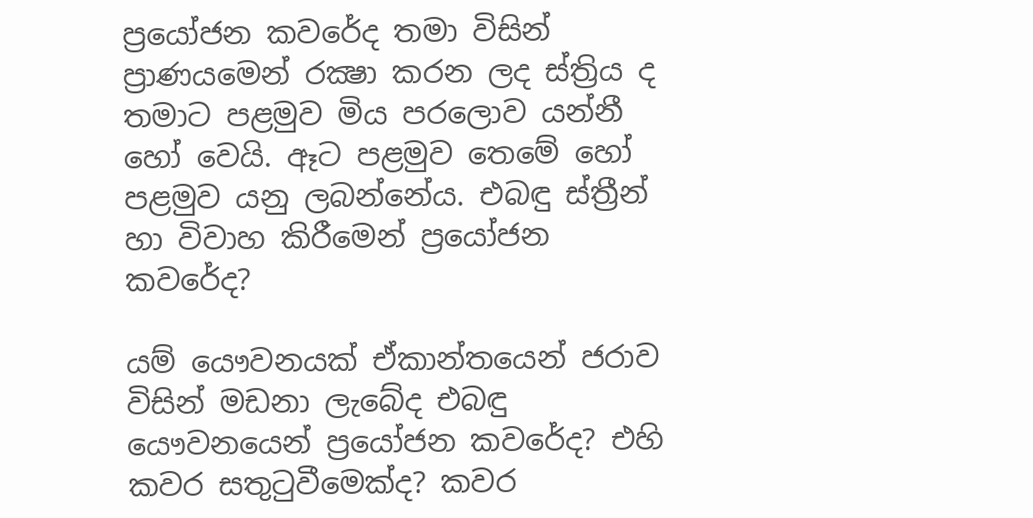ප්‍රයෝජන කවරේද තමා විසින් ප්‍රාණයමෙන් රක්‍ෂා කරන ලද ස්ත්‍රිය ද තමාට පළමුව මිය පරලොව යන්නී හෝ වෙයි. ඈට පළමුව තෙමේ හෝ පළමුව යනු ලබන්නේය. එබඳු ස්ත්‍රීන් හා විවාහ කිරීමෙන් ප්‍රයෝජන කවරේද?

යම් යෞවනයක් ඒකාන්තයෙන් ජරාව විසින් මඩනා ලැබේද එබඳු යෞවනයෙන් ප්‍රයෝජන කවරේද? එහි කවර සතුටුවීමෙක්ද? කවර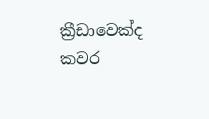ක්‍රීඩාවෙක්ද කවර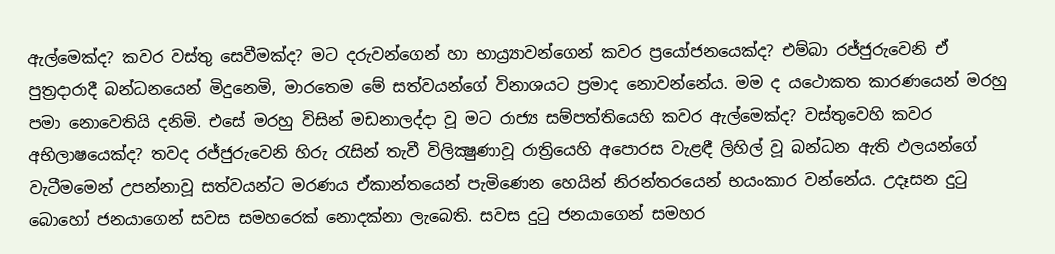ඇල්මෙක්ද? කවර වස්තු සෙවීමක්ද? මට දරුවන්ගෙන් හා භාය්‍ර්‍යාවන්ගෙන් කවර ප්‍රයෝජනයෙක්ද? එම්බා රජ්ජුරුවෙනි ඒ පුත්‍රදාරාදී බන්ධනයෙන් මිදුනෙමි, මාරතෙම මේ සත්වයන්ගේ විනාශයට ප්‍රමාද නොවන්නේය. මම ද යථොකත කාරණයෙන් මරහු පමා නොවෙතියි දනිමි. එසේ මරහු විසින් මඩනාලද්දා වූ මට රාජ්‍ය සම්පත්තියෙහි කවර ඇල්මෙක්ද? වස්තුවෙහි කවර අභිලාෂයෙක්ද? තවද රජ්ජුරුවෙනි හිරු රැසින් තැවී විලික්‍ෂුණාවූ රාත්‍රියෙහි අපොරස වැළඳී ලිහිල් වූ බන්ධන ඇති ඵලයන්ගේ වැටීමමෙන් උපන්නාවූ සත්වයන්ට මරණය ඒකාන්තයෙන් පැමිණෙන හෙයින් නිරන්තරයෙන් භයංකාර වන්නේය. උදෑසන දුටු බොහෝ ජනයාගෙන් සවස සමහරෙක් නොදක්නා ලැබෙති. සවස දුටු ජනයාගෙන් සමහර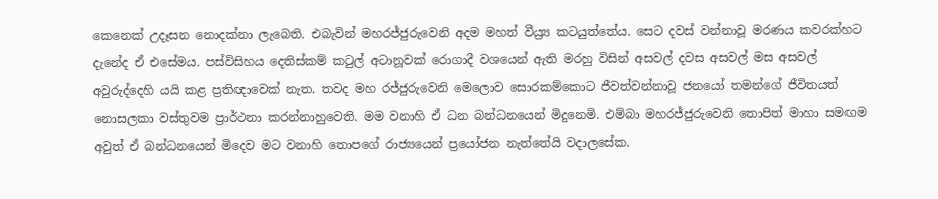කෙනෙක් උදෑසන නොදක්නා ලැබෙති. එබැවින් මහරජ්ජුරුවෙනි අදම මහත් වීය්‍ර්‍ය කටයුත්තේය. සෙට දවස් වන්නාවූ මරණය කවරක්හට දැනේද ඒ එසේමය. පස්විසිහය දෙතිස්කම් කටුල් අටානූවක් රොගාදී වශයෙන් ඇති මරහු විසින් අසවල් දවස අසවල් මස අසවල් අවුරුද්දෙහි යයි කළ ප්‍රතිඥාවෙක් නැත. තවද මහ රජ්ජුරුවෙනි මෙලොව සොරකම්කොට ජීවත්වන්නාවූ ජනයෝ තමන්ගේ ජීවිතයත් නොසලකා වස්තුවම ප්‍රාර්ථනා කරන්නාහුවෙති. මම වනාහි ඒ ධන බන්ධනයෙන් මිදුනෙමි. එම්බා මහරජ්ජුරුවෙනි තොපිත් මාහා සමඟම අවුත් ඒ බන්ධනයෙන් මිදෙව මට වනාහි තොපගේ රාජ්‍යයෙන් ප්‍රයෝජන නැත්තේයි වදාලසේක.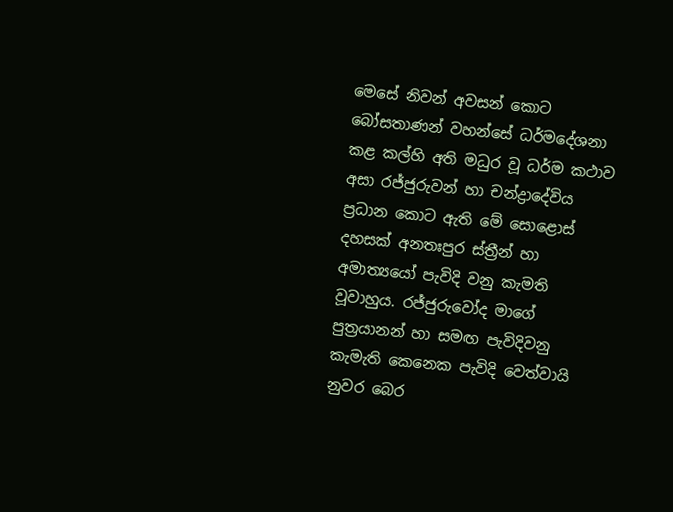මෙසේ නිවන් අවසන් කොට බෝසතාණන් වහන්සේ ධර්මදේශනා කළ කල්හි අති මධුර වූ ධර්ම කථාව අසා රජ්ජුරුවන් හා චන්ද්‍රාදේවිය ප්‍රධාන කොට ඇති මේ සොළොස් දහසක් අනතඃපුර ස්ත්‍රීන් හා අමාත්‍යයෝ පැවිදි වනු කැමති වූවාහුය. රජ්ජුරුවෝද මාගේ පුත්‍රයානන් හා සමඟ පැවිදිවනු කැමැති කෙනෙක පැවිදි වෙත්වායි නුවර බෙර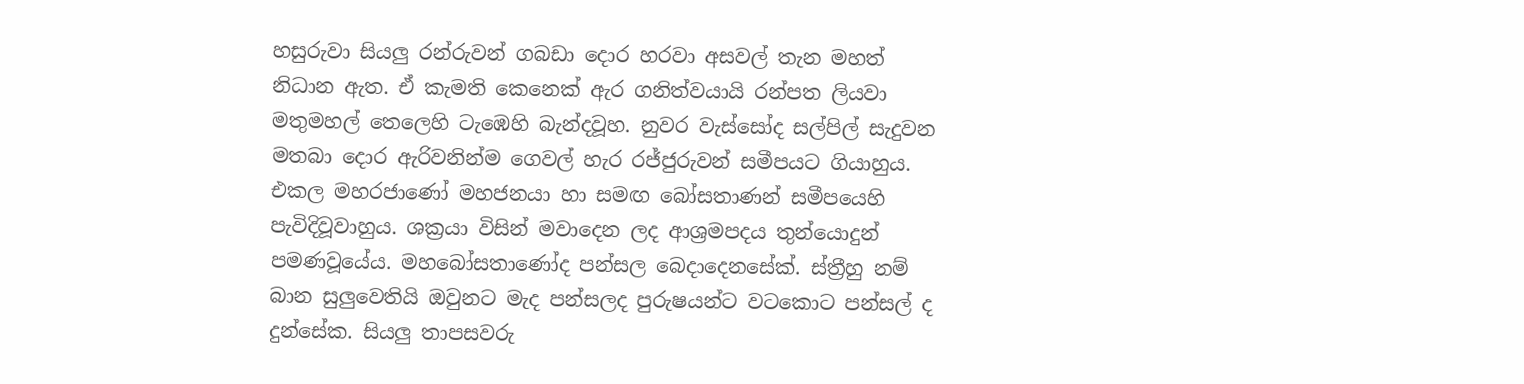හසුරුවා සියලු රන්රුවන් ගබඩා දොර හරවා අසවල් තැන මහත් නිධාන ඇත. ඒ කැමති කෙනෙක් ඇර ගනිත්වයායි රන්පත ලියවා මතුමහල් තෙලෙහි ටැඹෙහි බැන්දවූහ. නුවර වැස්සෝද සල්පිල් සැදුවන මතබා දොර ඇරිවනින්ම ගෙවල් හැර රජ්ජුරුවන් සමීපයට ගියාහුය. එකල මහරජාණෝ මහජනයා හා සමඟ බෝසතාණන් සමීපයෙහි පැවිදිවූවාහුය. ශක්‍රයා විසින් මවාදෙන ලද ආශ්‍රමපදය තුන්යොදුන් පමණවූයේය. මහබෝසතාණෝද පන්සල බෙදාදෙනසේක්. ස්ත්‍රීහු නම් බාන සුලුවෙතියි ඔවුනට මැද පන්සලද පුරුෂයන්ට වටකොට පන්සල් ද දුන්සේක. සියලු තාපසවරු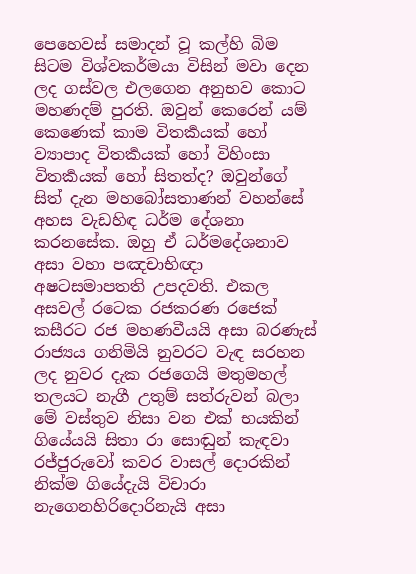පෙහෙවස් සමාදන් වූ කල්හි බිම සිටම විශ්වකර්මයා විසින් මවා දෙන ලද ගස්වල එලගෙන අනුභව කොට මහණදම් පුරති. ඔවුන් කෙරෙන් යම් කෙණෙක් කාම විතර්‍කයක් හෝ ව්‍යාපාද විතර්‍කයක් හෝ විහිංසා විතර්‍කයක් හෝ සිතත්ද? ඔවුන්ගේ සිත් දැන මහබෝසතාණන් වහන්සේ අහස වැඩහිඳ ධර්ම දේශනා කරනසේක. ඔහු ඒ ධර්මදේශනාව අසා වහා පඤචාභිඥා අෂටසමාපතති උපදවති. එකල අසවල් රටෙක රජකරණ රජෙක් කසීරට රජ මහණවීයයි අසා බරණැස් රාජ්‍යය ගනිමියි නුවරට වැඳ සරහන ලද නුවර දැක රජගෙයි මතුමහල් තලයට නැගී උතුම් සත්රුවන් බලා මේ වස්තුව නිසා වන එක් භයකින් ගියේයයි සිතා රා සොඬුන් කැඳවා රජ්ජුරුවෝ කවර වාසල් දොරකින් නික්ම ගියේදැයි විචාරා නැගෙනහිරිදොරිනැයි අසා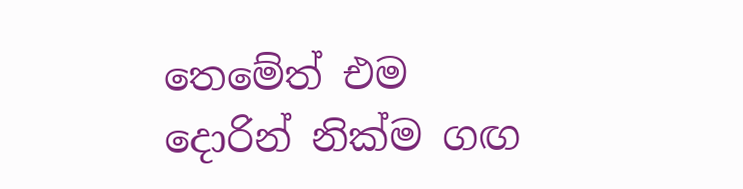තෙමේත් එම දොරින් නික්ම ගඟ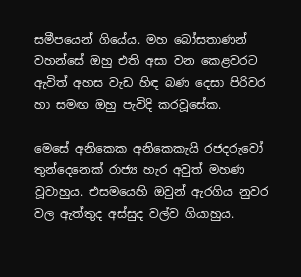සමීපයෙන් ගියේය. මහ බෝසතාණන් වහන්සේ ඔහු එති අසා වන කෙළවරට ඇවිත් අහස වැඩ හිඳ බණ දෙසා පිරිවර හා සමඟ ඔහු පැවිදි කරවූසේක.

මෙසේ අනිකෙක අනිකෙකැයි රජදරුවෝ තුන්දෙනෙක් රාජ්‍ය හැර අවුත් මහණ වූවාහුය. එසමයෙහි ඔවුන් ඇරගිය නුවර වල ඇත්තුද අස්සුද වල්ව ගියාහුය.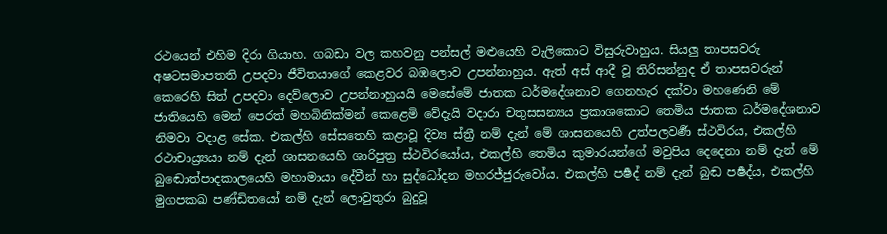රථයෙන් එහිම දිරා ගියාහ. ගබඩා වල කහවනු පන්සල් මළුයෙහි වැලිකොට විසුරුවාහුය. සියලු තාපසවරු අෂටසමාපතති උපදවා ජීවිතයාගේ කෙළවර බඹලොව උපන්නාහුය. ඇත් අස් ආදී වූ තිරිසන්නුද ඒ තාපසවරුන් කෙරෙහි සිත් උපදවා දෙව්ලොව උපන්නාහුයයි මෙසේමේ ජාතක ධර්මදේශනාව ගෙනහැර දක්වා මහණෙනි මේ ජාතියෙහි මෙන් පෙරත් මහබිනික්මන් කෙළෙමි වේදැයි වදාරා චතුසසන්‍යය ප්‍රකාශකොට තෙමිය ජාතක ධර්මදේශනාව නිමවා වදාළ සේක. එකල්හි සේසතෙහි කළාවූ දිව්‍ය ස්ත්‍රී නම් දැන් මේ ශාසනයෙහි උත්පලවර්‍ණ ස්ථවිරය, එකල්හි රථාචාය්‍ර්‍යයා නම් දැන් ශාසනයෙහි ශාරිපුත්‍ර ස්ථවිරයෝය, එකල්හි තෙමිය කුමාරයන්ගේ මවුපිය දෙදෙනා නම් දැන් මේ බුඬොත්පාදකාලයෙහි මහාමායා දේවීන් හා සුද්ධෝදන මහරජ්ජුරුවෝය. එකල්හි පර්‍ෂද් නම් දැන් බුඬ පර්‍ෂද්ය, එකල්හි මුගපකඛ පණ්ඩිතයෝ නම් දැන් ලොවුතුරා බුදුවූ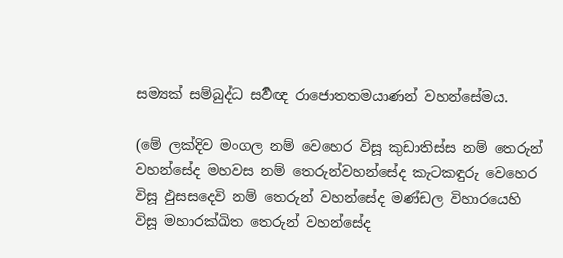සම්‍යක් සම්බුද්ධ සර්‍වඥ රාජොතතමයාණන් වහන්සේමය.

(මේ ලක්දිව මංගල නම් වෙහෙර විසූ කුඩාතිස්ස නම් තෙරුන් වහන්සේද මහවස නම් තෙරුන්වහන්සේද කැටකඳුරු වෙහෙර විසූ ඵුසසදෙවි නම් තෙරුන් වහන්සේද මණ්ඩල විහාරයෙහි විසූ මහාරක්ඛිත තෙරුන් වහන්සේද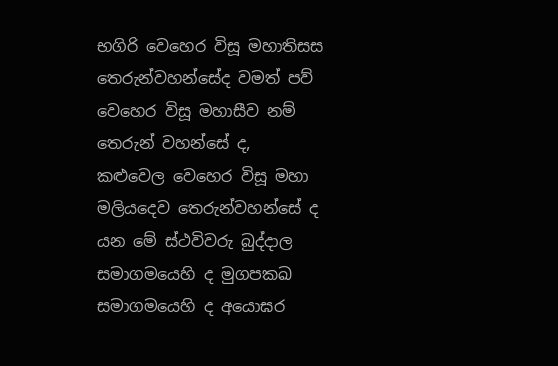භගිරි වෙහෙර විසූ මහාතිසස තෙරුන්වහන්සේද වමත් පව් වෙහෙර විසූ මහාසීව නම් තෙරුන් වහන්සේ ද, කළුවෙල වෙහෙර විසූ මහා මලියදෙව තෙරුන්වහන්සේ ද යන මේ ස්ථවිවරු බුද්දාල සමාගමයෙහි ද මුගපකඛ සමාගමයෙහි ද අයොඝර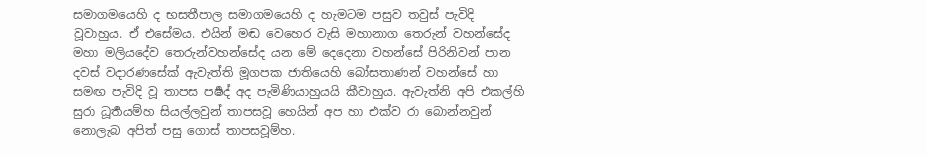සමාගමයෙහි ද භසතීපාල සමාගමයෙහි ද හැමටම පසුව තවුස් පැවිදි වූවාහුය. ඒ එසේමය. එයින් මඬ වෙහෙර වැසි මහානාග තෙරුන් වහන්සේද මහා මලියදේව තෙරුන්වහන්සේද යන මේ දෙදෙනා වහන්සේ පිරිනිවන් පාන දවස් වදාරණසේක් ඇවැත්ති මූගපක ජාතියෙහි බෝසතාණන් වහන්සේ හා සමඟ පැවිදි වූ තාපස පර්‍ෂද් අද පැමිණියාහුයයි කීවාහුය. ඇවැත්නි අපි එකල්හි සුරා ධූර්‍තයම්හ සියල්ලවුන් තාපසවූ හෙයින් අප හා එක්ව රා බොන්නවුන් නොලැබ අපිත් පසු ගොස් තාපසවූම්හ.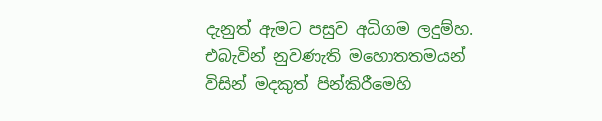දැනුත් ඇමට පසුව අධිගම ලදුම්හ. එබැවින් නුවණැති මහොතතමයන් විසින් මදකුත් පින්කිරීමෙහි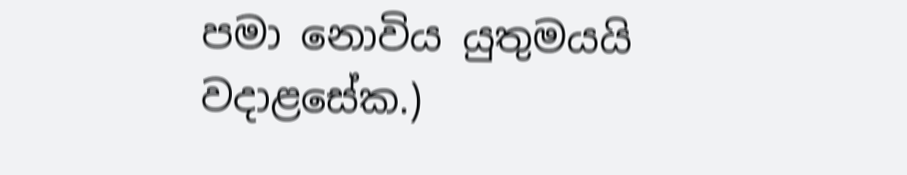පමා නොවිය යුතුමයයි වදාළසේක.)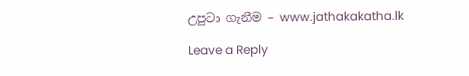උපුටා ගැනීම – www.jathakakatha.lk

Leave a Reply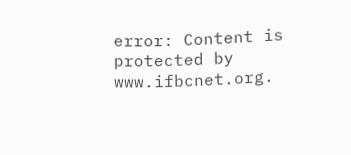error: Content is protected by www.ifbcnet.org.